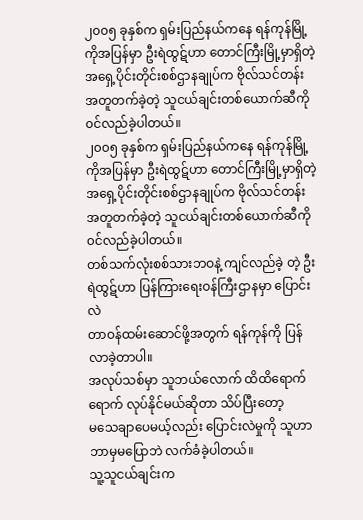၂၀၀၅ ခုနှစ်က ရှမ်းပြည်နယ်ကနေ ရန်ကုန်မြို့ ကိုအပြန်မှာ ဦးရဲထွဋ်ဟာ တောင်ကြီးမြို့မှာရှိတဲ့ အရှေ့ပိုင်းတိုင်းစစ်ဌာနချုပ်က ဗိုလ်သင်တန်း အတူတက်ခဲ့တဲ့ သူငယ်ချင်းတစ်ယောက်ဆီကို ၀င်လည်ခဲ့ပါတယ်။
၂၀၀၅ ခုနှစ်က ရှမ်းပြည်နယ်ကနေ ရန်ကုန်မြို့ ကိုအပြန်မှာ ဦးရဲထွဋ်ဟာ တောင်ကြီးမြို့မှာရှိတဲ့
အရှေ့ပိုင်းတိုင်းစစ်ဌာနချုပ်က ဗိုလ်သင်တန်း အတူတက်ခဲ့တဲ့ သူငယ်ချင်းတစ်ယောက်ဆီကို
၀င်လည်ခဲ့ပါတယ်။
တစ်သက်လုံးစစ်သားဘဝနဲ့ ကျင်လည်ခဲ့ တဲ့ ဦးရဲထွဋ်ဟာ ပြန်ကြားရေးဝန်ကြီးဌာနမှာ ပြောင်းလဲ
တာဝန်ထမ်းဆောင်ဖို့အတွက် ရန်ကုန်ကို ပြန်လာခဲ့တာပါ။
အလုပ်သစ်မှာ သူဘယ်လောက် ထိထိရောက်ရောက် လုပ်နိုင်မယ်ဆိုတာ သိပ်ပြီးတော့
မသေချာပေမယ့်လည်း ပြောင်းလဲမှုကို သူဟာ ဘာမှမပြောဘဲ လက်ခံခဲ့ပါတယ်။
သူ့သူငယ်ချင်းက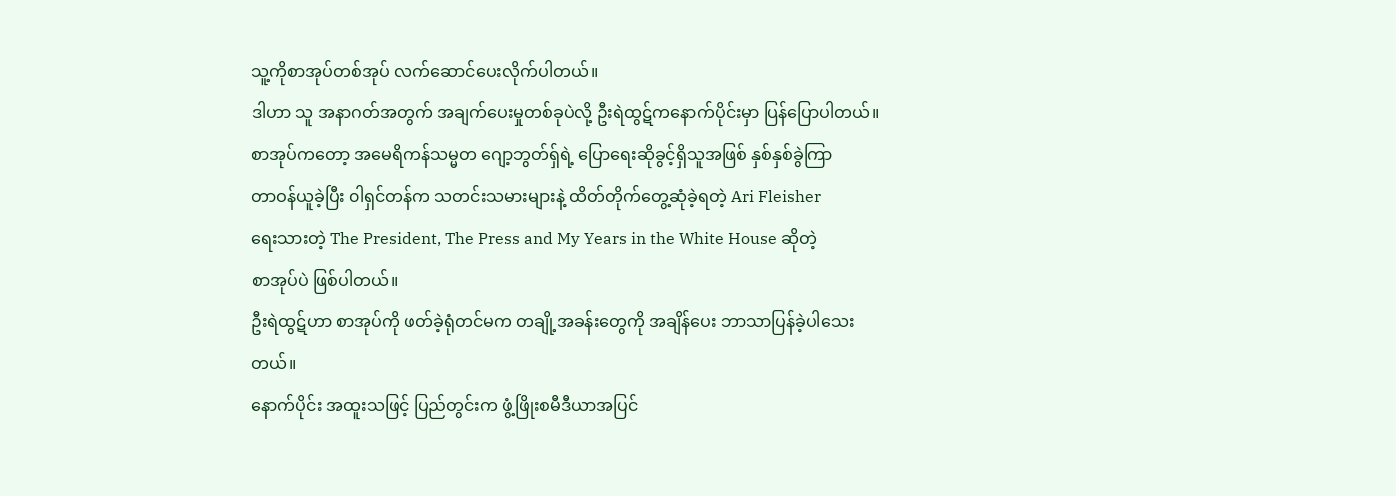သူ့ကိုစာအုပ်တစ်အုပ် လက်ဆောင်ပေးလိုက်ပါတယ်။
ဒါဟာ သူ အနာဂတ်အတွက် အချက်ပေးမှုတစ်ခုပဲလို့ ဦးရဲထွဋ်ကနောက်ပိုင်းမှာ ပြန်ပြောပါတယ်။
စာအုပ်ကတော့ အမေရိကန်သမ္မတ ဂျော့ဘွတ်ရှ်ရဲ့ ပြောရေးဆိုခွင့်ရှိသူအဖြစ် နှစ်နှစ်ခွဲကြာ
တာဝန်ယူခဲ့ပြီး ၀ါရှင်တန်က သတင်းသမားများနဲ့ ထိတ်တိုက်တွေ့ဆုံခဲ့ရတဲ့ Ari Fleisher
ရေးသားတဲ့ The President, The Press and My Years in the White House ဆိုတဲ့
စာအုပ်ပဲ ဖြစ်ပါတယ်။
ဦးရဲထွဋ်ဟာ စာအုပ်ကို ဖတ်ခဲ့ရုံတင်မက တချို့အခန်းတွေကို အချိန်ပေး ဘာသာပြန်ခဲ့ပါသေး
တယ်။
နောက်ပိုင်း အထူးသဖြင့် ပြည်တွင်းက ဖွံ့ဖြိုးစမီဒီယာအပြင်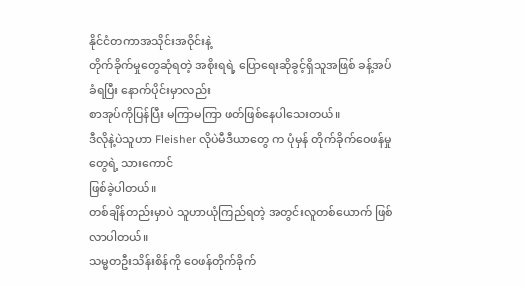နိုင်ငံတကာအသိုင်းအဝိုင်းနဲ့
တိုက်ခိုက်မှုတွေဆုံရတဲ့ အစိုးရရဲ့ ပြောရေးဆိုခွင့်ရှိသူအဖြစ် ခန့်အပ်ခံရပြီး နောက်ပိုင်းမှာလည်း
စာအုပ်ကိုပြန်ပြီး မကြာမကြာ ဖတ်ဖြစ်နေပါသေးတယ်။
ဒီလိုနဲ့ပဲသူဟာ Fleisher လိုပဲမီဒီယာတွေ က ပုံမှန် တိုက်ခိုက်ဝေဖန်မှုတွေရဲ့ သားကောင်
ဖြစ်ခဲ့ပါတယ်။
တစ်ချိန်တည်းမှာပဲ သူဟာယုံကြည်ရတဲ့ အတွင်းလူတစ်ယောက် ဖြစ်လာပါတယ်။
သမ္မတဦးသိန်းစိန်ကို ဝေဖန်တိုက်ခိုက်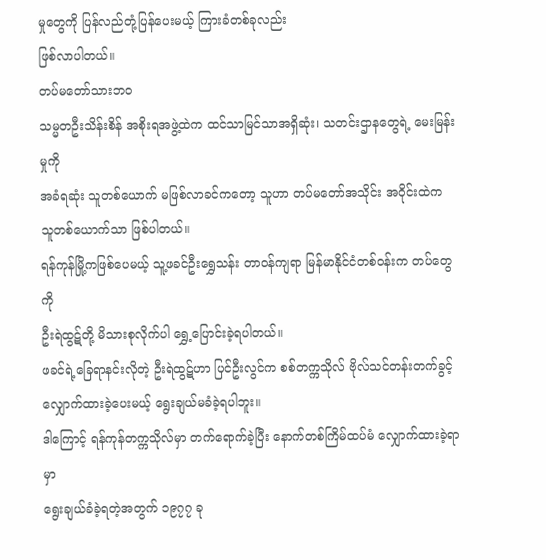မှုတွေကို ပြန်လည်တုံ့ပြန်ပေးမယ့် ကြားခံတစ်ခုလည်း
ဖြစ်လာပါတယ်။
တပ်မတော်သားဘဝ
သမ္မတဦးသိန်းစိန် အစိုးရအဖွဲ့ထဲက ထင်သာမြင်သာအရှိဆုံး၊ သတင်းဌာနတွေရဲ့ မေးမြန်းမှုကို
အခံရဆုံး သူတစ်ယောက် မဖြစ်လာခင်ကတော့ သူဟာ တပ်မတော်အသိုင်း အဝိုင်းထဲက
သူတစ်ယောက်သာ ဖြစ်ပါတယ်။
ရန်ကုန်မြို့ကဖြစ်ပေမယ့် သူ့ဖခင်ဦးရွှေသန်း တာဝန်ကျရာ မြန်မာနိုင်ငံတစ်ဝန်းက တပ်တွေကို
ဦးရဲထွဋ်တို့ မိသားစုလိုက်ပါ ရွှေ့ပြောင်းခဲ့ရပါတယ်။
ဖခင်ရဲ့ခြေရာနင်းလိုတဲ့ ဦးရဲထွဋ်ဟာ ပြင်ဦးလွင်က စစ်တက္ကသိုလ် ဗိုလ်သင်တန်းတက်ခွင့်
လျှောက်ထားခဲ့ပေးမယ့် ရွေးချယ်မခံခဲ့ရပါဘူး။
ဒါကြောင့် ရန်ကုန်တက္ကသိုလ်မှာ တက်ရောက်ခဲ့ပြီး နောက်တစ်ကြိမ်ထပ်မံ လျှောက်ထားခဲ့ရာမှာ
ရွေးချယ်ခံခဲ့ရတဲ့အတွက် ၁၉၇၇ ခု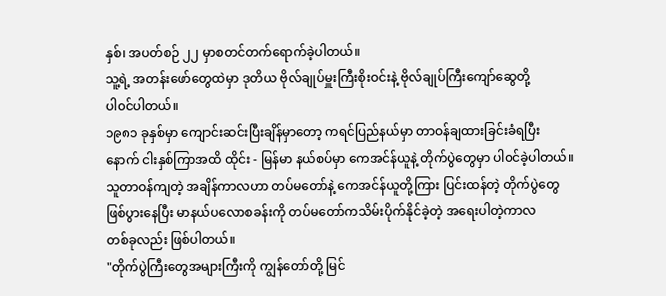နှစ်၊ အပတ်စဉ် ၂၂ မှာစတင်တက်ရောက်ခဲ့ပါတယ်။
သူ့ရဲ့ အတန်းဖော်တွေထဲမှာ ဒုတိယ ဗိုလ်ချုပ်မှူးကြီးစိုးဝင်းနဲ့ ဗိုလ်ချုပ်ကြီးကျော်ဆွေတို့
ပါ၀င်ပါတယ်။
၁၉၈၁ ခုနှစ်မှာ ကျောင်းဆင်းပြီးချိန်မှာတော့ ကရင်ပြည်နယ်မှာ တာဝန်ချထားခြင်းခံရပြီး
နောက် ငါးနှစ်ကြာအထိ ထိုင်း - မြန်မာ နယ်စပ်မှာ ကေအင်န်ယူနဲ့ တိုက်ပွဲတွေမှာ ပါ၀င်ခဲ့ပါတယ်။
သူတာဝန်ကျတဲ့ အချိန်ကာလဟာ တပ်မတော်နဲ့ ကေအင်န်ယူတို့ကြား ပြင်းထန်တဲ့ တိုက်ပွဲတွေ
ဖြစ်ပွားနေပြီး မာနယ်ပလောစခန်းကို တပ်မတော်ကသိမ်းပိုက်နိုင်ခဲ့တဲ့ အရေးပါတဲ့ကာလ
တစ်ခုလည်း ဖြစ်ပါတယ်။
"တိုက်ပွဲကြီးတွေအများကြီးကို ကျွန်တော်တို့ မြင်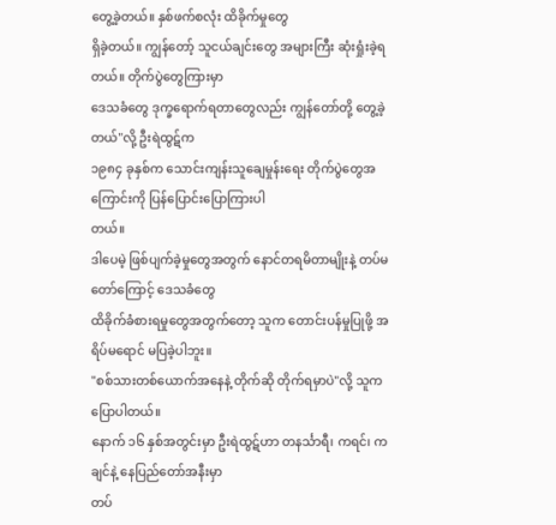တွေ့ခဲ့တယ်။ နှစ်ဖက်စလုံး ထိခိုက်မှုတွေ
ရှိခဲ့တယ်။ ကျွန်တော့် သူငယ်ချင်းတွေ အများကြီး ဆုံးရှုံးခဲ့ရတယ်။ တိုက်ပွဲတွေကြားမှာ
ဒေသခံတွေ ဒုက္ခရောက်ရတာတွေလည်း ကျွန်တော်တို့ တွေ့ခဲ့တယ်"လို့ ဦးရဲထွဋ်က
၁၉၈၄ ခုနှစ်က သောင်းကျန်းသူချေမှုန်းရေး တိုက်ပွဲတွေအကြောင်းကို ပြန်ပြောင်းပြောကြားပါ
တယ်။
ဒါပေမဲ့ ဖြစ်ပျက်ခဲ့မှုတွေအတွက် နောင်တရမိတာမျိုးနဲ့ တပ်မတော်ကြောင့် ဒေသခံတွေ
ထိခိုက်ခံစားရမှုတွေအတွက်တော့ သူက တောင်းပန်မှုပြုဖို့ အရိပ်မရောင် မပြခဲ့ပါဘူး။
"စစ်သားတစ်ယောက်အနေနဲ့ တိုက်ဆို တိုက်ရမှာပဲ"လို့ သူကပြောပါတယ်။
နောက် ၁၆ နှစ်အတွင်းမှာ ဦးရဲထွဋ်ဟာ တနင်္သာရီ၊ ကရင်၊ ကချင်နဲ့ နေပြည်တော်အနီးမှာ
တပ်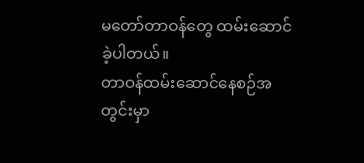မတော်တာဝန်တွေ ထမ်းဆောင်ခဲ့ပါတယ်။
တာဝန်ထမ်းဆောင်နေစဉ်အတွင်းမှာ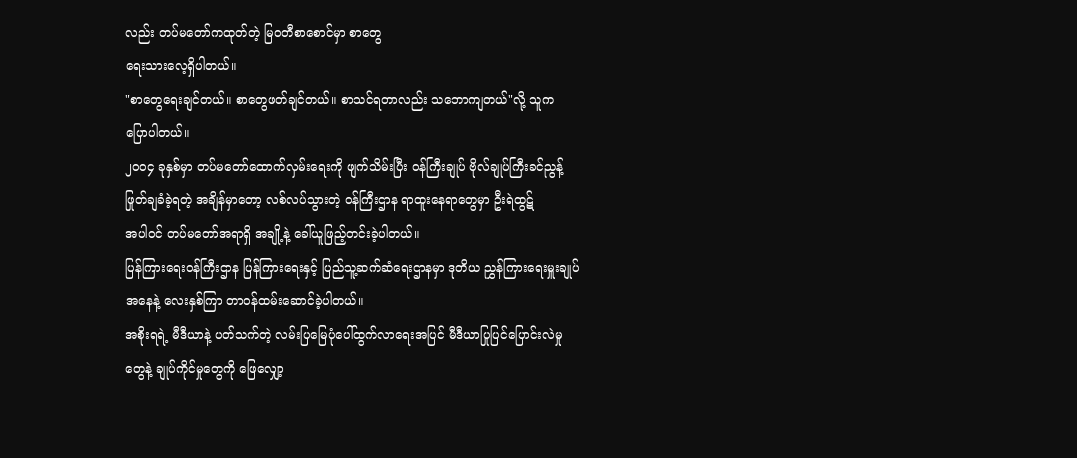လည်း တပ်မတော်ကထုတ်တဲ့ မြဝတီစာစောင်မှာ စာတွေ
ရေးသားလေ့ရှိပါတယ်။
"စာတွေရေးချင်တယ်။ စာတွေဖတ်ချင်တယ်။ စာသင်ရတာလည်း သဘောကျတယ်"လို့ သူက
ပြောပါတယ်။
၂၀၀၄ ခုနှစ်မှာ တပ်မတော်ထောက်လှမ်းရေးကို ဖျက်သိမ်းပြီး ၀န်ကြီးချုပ် ဗိုလ်ချုပ်ကြီးခင်ညွန့်
ဖြုတ်ချခံခဲ့ရတဲ့ အချိန်မှာတော့ လစ်လပ်သွားတဲ့ ၀န်ကြီးဌာန ရာထူးနေရာတွေမှာ ဦးရဲထွဋ်
အပါ၀င် တပ်မတော်အရာရှိ အချို့နဲ့ ခေါ်ယူဖြည့်တင်းခဲ့ပါတယ်။
ပြန်ကြားရေးဝန်ကြီးဌာန ပြန်ကြားရေးနှင့် ပြည်သူ့ဆက်ဆံရေးဌာနမှာ ဒုတိယ ညွှန်ကြားရေးမှူးချုပ်
အနေနဲ့ လေးနှစ်ကြာ တာဝန်ထမ်းဆောင်ခဲ့ပါတယ်။
အစိုးရရဲ့ မီဒီယာနဲ့ ပတ်သက်တဲ့ လမ်းပြမြေပုံပေါ်ထွက်လာရေးအပြင် မီဒီယာပြုပြင်ပြောင်းလဲမှု
တွေနဲ့ ချုပ်ကိုင်မှုတွေကို ဖြေလျှော့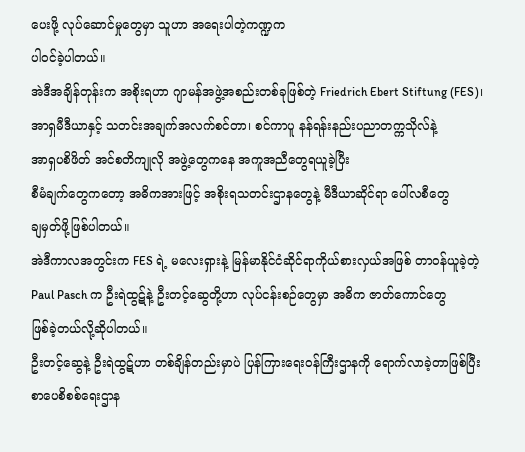ပေးဖို့ လုပ်ဆောင်မှုတွေမှာ သူဟာ အရေးပါတဲ့ကဏ္ဍက
ပါ၀င်ခဲ့ပါတယ်။
အဲဒီအချိန်တုန်းက အစိုးရဟာ ဂျာမန်အဖွဲ့အစည်းတစ်ခုဖြစ်တဲ့ Friedrich Ebert Stiftung (FES)၊
အာရှမီဒီယာနှင့် သတင်းအချက်အလက်စင်တာ၊ စင်ကာပူ နန်ရန်းနည်းပညာတက္ကသိုလ်နဲ့
အာရှပစိဖိတ် အင်စတိကျုလို အဖွဲ့တွေကနေ အကူအညီတွေရယူခဲ့ပြီး
စီမံချက်တွေကတော့ အဓိကအားဖြင့် အစိုးရသတင်းဌာနတွေနဲ့ မီဒီယာဆိုင်ရာ ပေါ်လစီတွေ
ချမှတ်ဖို့ဖြစ်ပါတယ်။
အဲဒီကာလအတွင်းက FES ရဲ့ မလေးရှားနဲ့ မြန်မာနိုင်ငံဆိုင်ရာကိုယ်စားလှယ်အဖြစ် တာဝန်ယူခဲ့တဲ့
Paul Pasch က ဦးရဲထွဋ်နဲ့ ဦးတင့်ဆွေတို့ဟာ လုပ်ငန်းစဉ်တွေမှာ အဓိက ဇာတ်ကောင်တွေ
ဖြစ်ခဲ့တယ်လို့ဆိုပါတယ်။
ဦးတင့်ဆွေနဲ့ ဦးရဲထွဋ်ဟာ တစ်ချိန်တည်းမှာပဲ ပြန်ကြားရေးဝန်ကြီးဌာနကို ရောက်လာခဲ့တာဖြစ်ပြီး
စာပေစိစစ်ရေးဌာန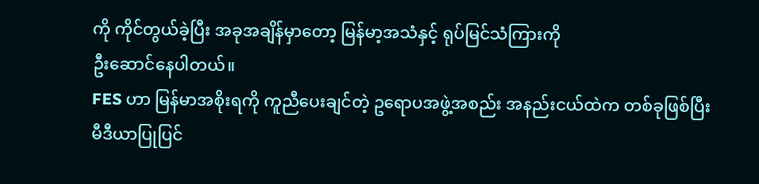ကို ကိုင်တွယ်ခဲ့ပြီး အခုအချိန်မှာတော့ မြန်မာ့အသံနှင့် ရုပ်မြင်သံကြားကို
ဦးဆောင်နေပါတယ်။
FES ဟာ မြန်မာအစိုးရကို ကူညီပေးချင်တဲ့ ဥရောပအဖွဲ့အစည်း အနည်းငယ်ထဲက တစ်ခုဖြစ်ပြီး
မီဒီယာပြုပြင်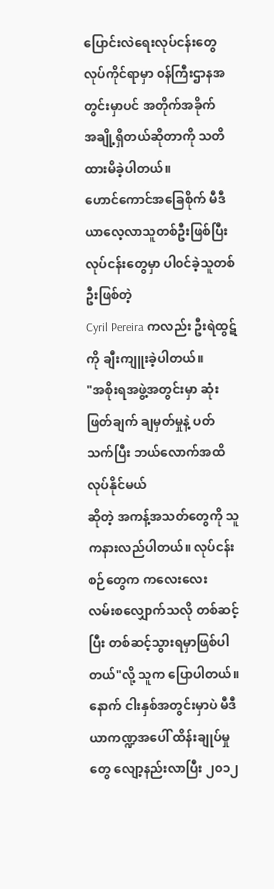ပြောင်းလဲရေးလုပ်ငန်းတွေ လုပ်ကိုင်ရာမှာ ၀န်ကြီးဌာနအတွင်းမှာပင် အတိုက်အခိုက်
အချို့ရှိတယ်ဆိုတာကို သတိထားမိခဲ့ပါတယ်။
ဟောင်ကောင်အခြေစိုက် မီဒီယာလေ့လာသူတစ်ဦးဖြစ်ပြီး လုပ်ငန်းတွေမှာ ပါ၀င်ခဲ့သူတစ်ဦးဖြစ်တဲ့
Cyril Pereira ကလည်း ဦးရဲထွဋ်ကို ချီးကျူးခဲ့ပါတယ်။
"အစိုးရအဖွဲ့အတွင်းမှာ ဆုံးဖြတ်ချက် ချမှတ်မှုနဲ့ ပတ်သက်ပြီး ဘယ်လောက်အထိ လုပ်နိုင်မယ်
ဆိုတဲ့ အကန့်အသတ်တွေကို သူကနားလည်ပါတယ်။ လုပ်ငန်းစဉ်တွေက ကလေးလေး
လမ်းစလျှောက်သလို တစ်ဆင့်ပြီး တစ်ဆင့်သွားရမှာဖြစ်ပါတယ်"လို့ သူက ပြောပါတယ်။
နောက် ငါးနှစ်အတွင်းမှာပဲ မီဒီယာကဏ္ဍအပေါ် ထိန်းချုပ်မှုတွေ လျော့နည်းလာပြီး ၂၀၁၂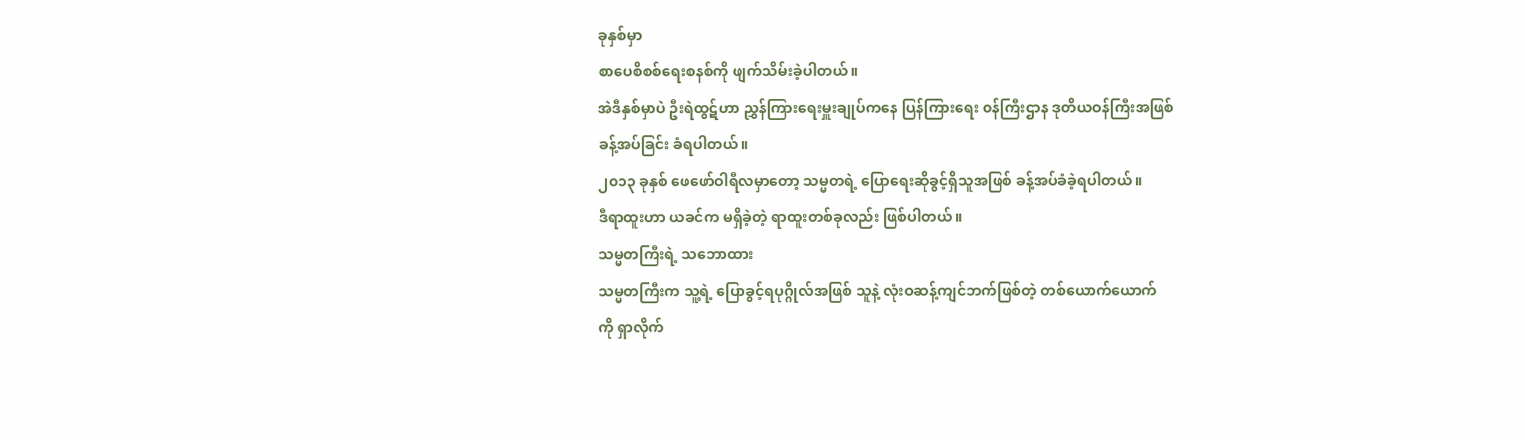ခုနှစ်မှာ
စာပေစိစစ်ရေးစနစ်ကို ဖျက်သိမ်းခဲ့ပါတယ်။
အဲဒီနှစ်မှာပဲ ဦးရဲထွဋ်ဟာ ညွှန်ကြားရေးမှူးချုပ်ကနေ ပြန်ကြားရေး ၀န်ကြီးဌာန ဒုတိယဝန်ကြီးအဖြစ်
ခန့်အပ်ခြင်း ခံရပါတယ်။
၂၀၁၃ ခုနှစ် ဖေဖော်ဝါရီလမှာတော့ သမ္မတရဲ့ ပြောရေးဆိုခွင့်ရှိသူအဖြစ် ခန့်အပ်ခံခဲ့ရပါတယ်။
ဒီရာထူးဟာ ယခင်က မရှိခဲ့တဲ့ ရာထူးတစ်ခုလည်း ဖြစ်ပါတယ်။
သမ္မတကြီးရဲ့ သဘောထား
သမ္မတကြီးက သူ့ရဲ့ ပြောခွင့်ရပုဂ္ဂိုလ်အဖြစ် သူနဲ့ လုံးဝဆန့်ကျင်ဘက်ဖြစ်တဲ့ တစ်ယောက်ယောက်
ကို ရှာလိုက်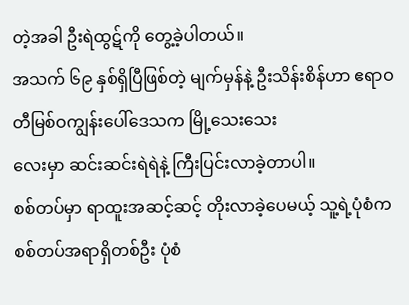တဲ့အခါ ဦးရဲထွဋ်ကို တွေ့ခဲ့ပါတယ်။
အသက် ၆၉ နှစ်ရှိပြီဖြစ်တဲ့ မျက်မှန်နဲ့ ဦးသိန်းစိန်ဟာ ဧရာဝတီမြစ်ဝကျွန်းပေါ်ဒေသက မြို့သေးသေး
လေးမှာ ဆင်းဆင်းရဲရဲနဲ့ ကြီးပြင်းလာခဲ့တာပါ။
စစ်တပ်မှာ ရာထူးအဆင့်ဆင့် တိုးလာခဲ့ပေမယ့် သူ့ရဲ့ပုံစံက စစ်တပ်အရာရှိတစ်ဦး ပုံစံ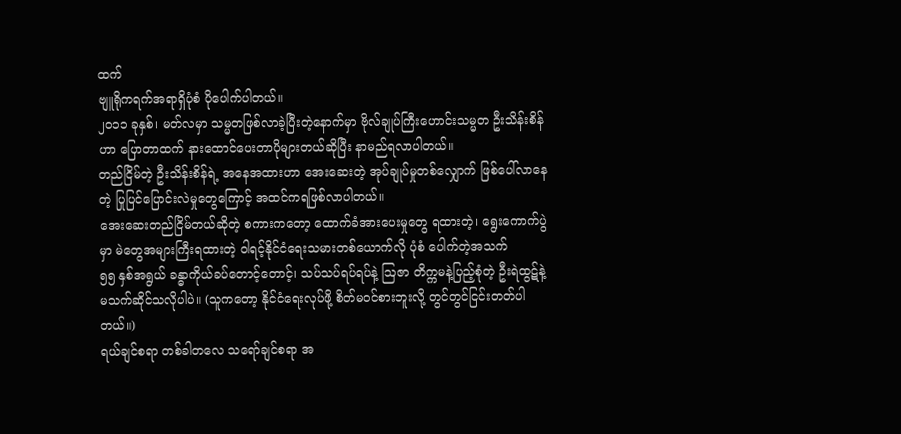ထက်
ဗျူရိုကရက်အရာရှိပုံစံ ပိုပေါက်ပါတယ်။
၂၀၁၁ ခုနှစ်၊ မတ်လမှာ သမ္မတဖြစ်လာခဲ့ပြီးတဲ့နောက်မှာ ဗိုလ်ချုပ်ကြီးဟောင်းသမ္မတ ဦးသိန်းစိန်
ဟာ ပြောတာထက် နားထောင်ပေးတာပိုများတယ်ဆိုပြီး နာမည်ရလာပါတယ်။
တည်ငြိမ်တဲ့ ဦးသိန်းစိန်ရဲ့ အနေအထားဟာ အေးဆေးတဲ့ အုပ်ချုပ်မှုတစ်လျှောက် ဖြစ်ပေါ်လာနေ
တဲ့ ပြုပြင်ပြောင်းလဲမှုတွေကြောင့် အထင်ကရဖြစ်လာပါတယ်။
အေးဆေးတည်ငြိမ်တယ်ဆိုတဲ့ စကားကတော့ ထောက်ခံအားပေးမှုတွေ ရထားတဲ့၊ ရွေးကောက်ပွဲ
မှာ မဲတွေအများကြီးရထားတဲ့ ၀ါရင့်နိုင်ငံရေးသမားတစ်ယောက်လို ပုံစံ ပေါက်တဲ့အသက်
၅၅ နှစ်အရွယ် ခန္ဓာကိုယ်ခပ်တောင့်တောင့်၊ သပ်သပ်ရပ်ရပ်နဲ့ ဩဇာ တိက္ကမနဲ့ပြည့်စုံတဲ့ ဦးရဲထွဋ်နဲ့
မသက်ဆိုင်သလိုပါပဲ။ (သူကတော့ နိုင်ငံရေးလုပ်ဖို့ စိတ်မဝင်စားဘူးလို့ တွင်တွင်ငြင်းတတ်ပါ
တယ်။)
ရယ်ချင်စရာ တစ်ခါတလေ သရော်ချင်စရာ အ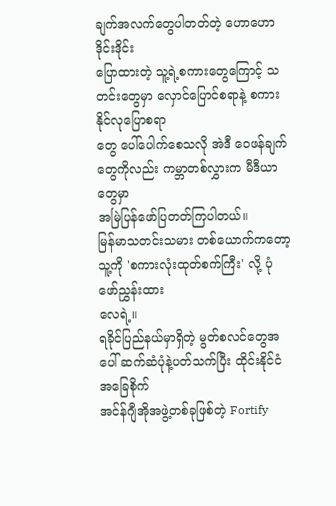ချက်အလက်တွေပါတတ်တဲ့ ဟောဟောဒိုင်းဒိုင်း
ပြောထားတဲ့ သူ့ရဲ့စကားတွေကြောင့် သတင်းတွေမှာ လှောင်ပြောင်စရာနဲ့ စကား နိုင်လုပြောစရာ
တွေ ပေါ်ပေါက်စေသလို အဲဒီ ဝေဖန်ချက်တွေကိုလည်း ကမ္ဘာတစ်လွှားက မီဒီယာတွေမှာ
အမြဲပြန်ဖော်ပြတတ်ကြပါတယ်။
မြန်မာသတင်းသမား တစ်ယောက်ကတော့ သူ့ကို 'စကားလုံးထုတ်စက်ကြီး' လို့ ပုံဖော်ညွှန်းထား
လေရဲ့။
ရခိုင်ပြည်နယ်မှာရှိတဲ့ မွတ်စလင်တွေအပေါ် ဆက်ဆံပုံနဲ့ပတ်သက်ပြီး ထိုင်းနိုင်ငံ အခြေစိုက်
အင်န်ဂျီအိုအဖွဲ့တစ်ခုဖြစ်တဲ့ Fortify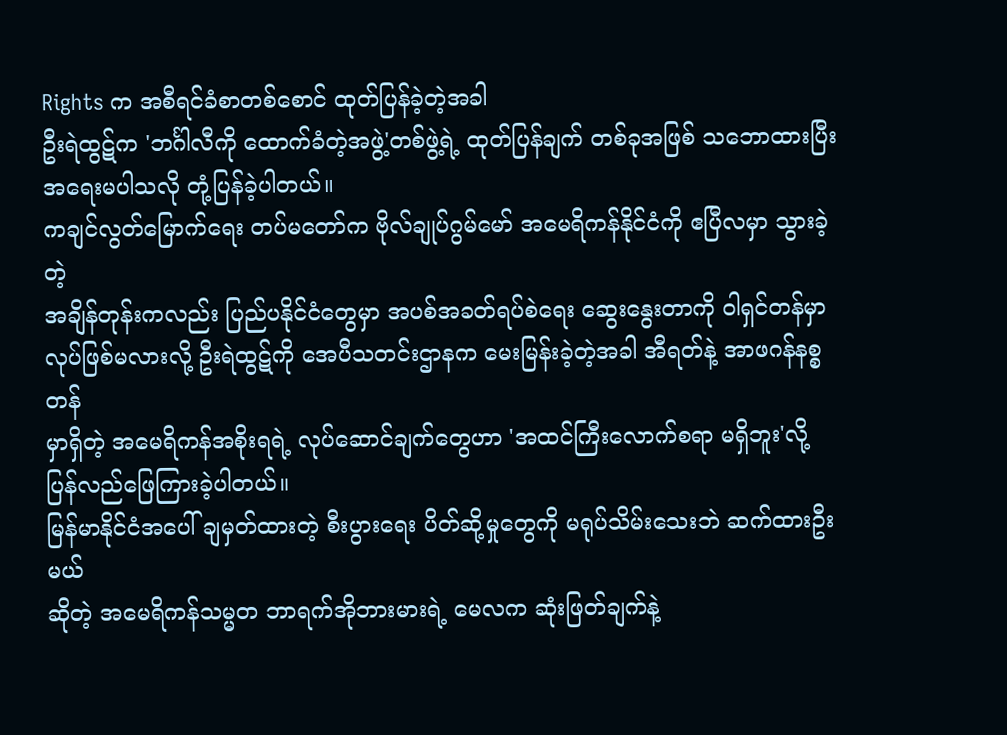Rights က အစီရင်ခံစာတစ်စောင် ထုတ်ပြန်ခဲ့တဲ့အခါ
ဦးရဲထွဋ်က 'ဘင်္ဂါလီကို ထောက်ခံတဲ့အဖွဲ့'တစ်ဖွဲ့ရဲ့ ထုတ်ပြန်ချက် တစ်ခုအဖြစ် သဘောထားပြီး
အရေးမပါသလို တုံ့ပြန်ခဲ့ပါတယ်။
ကချင်လွတ်မြောက်ရေး တပ်မတော်က ဗိုလ်ချုပ်ဂွမ်မော် အမေရိကန်နိုင်ငံကို ဧပြီလမှာ သွားခဲ့တဲ့
အချိန်တုန်းကလည်း ပြည်ပနိုင်ငံတွေမှာ အပစ်အခတ်ရပ်စဲရေး ဆွေးနွေးတာကို ၀ါရှင်တန်မှာ
လုပ်ဖြစ်မလားလို့ ဦးရဲထွဋ်ကို အေပီသတင်းဌာနက မေးမြန်းခဲ့တဲ့အခါ အီရတ်နဲ့ အာဖဂန်နစ္စတန်
မှာရှိတဲ့ အမေရိကန်အစိုးရရဲ့ လုပ်ဆောင်ချက်တွေဟာ 'အထင်ကြီးလောက်စရာ မရှိဘူး'လို့
ပြန်လည်ဖြေကြားခဲ့ပါတယ်။
မြန်မာနိုင်ငံအပေါ် ချမှတ်ထားတဲ့ စီးပွားရေး ပိတ်ဆို့မှုတွေကို မရုပ်သိမ်းသေးဘဲ ဆက်ထားဦးမယ်
ဆိုတဲ့ အမေရိကန်သမ္မတ ဘာရက်အိုဘားမားရဲ့ မေလက ဆုံးဖြတ်ချက်နဲ့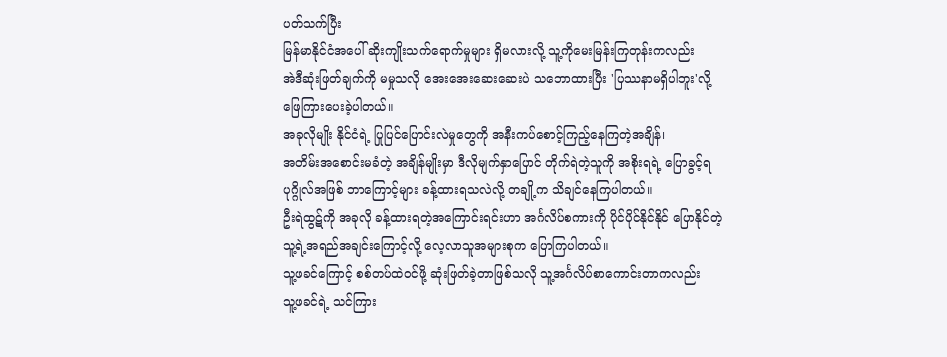ပတ်သက်ပြီး
မြန်မာနိုင်ငံအပေါ် ဆိုးကျိုးသက်ရောက်မှုများ ရှိမလားလို့ သူ့ကိုမေးမြန်းကြတုန်းကလည်း
အဲဒီဆုံးဖြတ်ချက်ကို မမှုသလို အေးအေးဆေးဆေးပဲ သဘောထားပြီး 'ပြဿနာမရှိပါဘူး'လို့
ဖြေကြားပေးခဲ့ပါတယ်။
အခုလိုမျိုး နိုင်ငံရဲ့ ပြုပြင်ပြောင်းလဲမှုတွေကို အနီးကပ်စောင့်ကြည့်နေကြတဲ့အချိန်၊
အတိမ်းအစောင်းမခံတဲ့ အချိန်မျိုးမှာ ဒီလိုမျက်နှာပြောင် တိုက်ရဲတဲ့သူကို အစိုးရရဲ့ ပြောခွင့်ရ
ပုဂ္ဂိုလ်အဖြစ် ဘာကြောင့်များ ခန့်ထားရသလဲလို့ တချို့က သိချင်နေကြပါတယ်။
ဦးရဲထွဋ်ကို အခုလို ခန့်ထားရတဲ့အကြောင်းရင်းဟာ အင်္ဂလိပ်စကားကို ပိုင်ပိုင်နိုင်နိုင် ပြောနိုင်တဲ့
သူ့ရဲ့အရည်အချင်းကြောင့်လို့ လေ့လာသူအများစုက ပြောကြပါတယ်။
သူ့ဖခင်ကြောင့် စစ်တပ်ထဲဝင်ဖို့ ဆုံးဖြတ်ခဲ့တာဖြစ်သလို သူ့အင်္ဂလိပ်စာကောင်းတာကလည်း
သူ့ဖခင်ရဲ့ သင်ကြား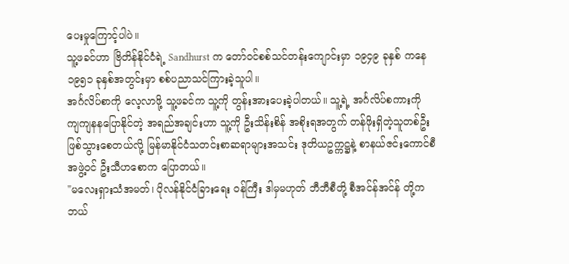ပေးမှုကြောင့်ပါပဲ။
သူ့ဖခင်ဟာ ဗြိတိန်နိုင်ငံရဲ့ Sandhurst က တော်ဝင်စစ်သင်တန်းကျောင်းမှာ ၁၉၄၉ ခုနှစ် ကနေ
၁၉၅၁ ခုနှစ်အတွင်းမှာ စစ်ပညာသင်ကြားခဲ့သူပါ။
အင်္ဂလိပ်စာကို လေ့လာဖို့ သူ့ဖခင်က သူ့ကို တွန်းအားပေးခဲ့ပါတယ်။ သူ့ရဲ့ အင်္ဂလိပ်စကားကို
ကျကျနနပြောနိုင်တဲ့ အရည်အချင်းဟာ သူ့ကို ဦးသိန်းစိန် အစိုးရအတွက် တန်ဖိုးရှိတဲ့သူတစ်ဦး
ဖြစ်သွားစေတယ်လို့ မြန်မာနိုင်ငံသတင်းစာဆရာများအသင်း ဒုတိယဥက္ကဋ္ဌနဲ့ စာနယ်ဇင်းကောင်စီ
အဖွဲ့ဝင် ဦးသီဟစောက ပြောတယ်။
"မလေးရှားသံအမတ်၊ ပိုလန်နိုင်ငံခြားရေး ၀န်ကြီး ဒါမှမဟုတ် ဘီဘီစီတို့ စီအင်န်အင်န် တို့က
ဘယ်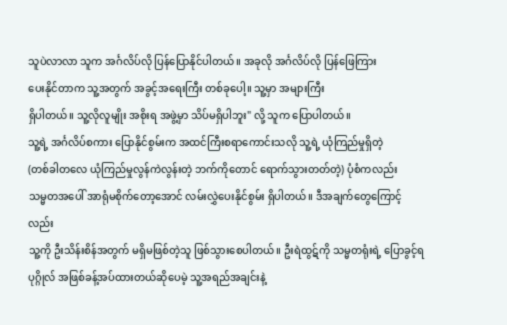သူပဲလာလာ သူက အင်္ဂလိပ်လို ပြန်ပြောနိုင်ပါတယ်။ အခုလို အင်္ဂလိပ်လို ပြန်ဖြေကြား
ပေးနိုင်တာက သူ့အတွက် အခွင့်အရေးကြီး တစ်ခုပေါ့။ သူ့မှာ အများကြီး
ရှိပါတယ်။ သူ့လိုလူမျိုး အစိုးရ အဖွဲ့မှာ သိပ်မရှိပါဘူး" လို့ သူက ပြောပါတယ်။
သူ့ရဲ့ အင်္ဂလိပ်စကား ပြောနိုင်စွမ်းက အထင်ကြီးစရာကောင်းသလို သူ့ရဲ့ ယုံကြည်မှုရှိတဲ့
(တစ်ခါတလေ ယုံကြည်မှုလွန်ကဲလွန်းတဲ့ ဘက်ကိုတောင် ရောက်သွားတတ်တဲ့) ပုံစံကလည်း
သမ္မတအပေါ် အာရုံမစိုက်တော့အောင် လမ်းလွှဲပေးနိုင်စွမ်း ရှိပါတယ်။ ဒီအချက်တွေကြောင့်လည်း
သူ့ကို ဦးသိန်းစိန်အတွက် မရှိမဖြစ်တဲ့သူ ဖြစ်သွားစေပါတယ်။ ဦးရဲထွဋ်ကို သမ္မတရုံးရဲ့ ပြောခွင့်ရ
ပုဂ္ဂိုလ် အဖြစ်ခန့်အပ်ထားတယ်ဆိုပေမဲ့ သူ့အရည်အချင်းနဲ့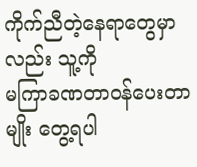ကိုက်ညီတဲ့နေရာတွေမှာလည်း သူ့ကို
မကြာခဏတာဝန်ပေးတာမျိုး တွေ့ရပါ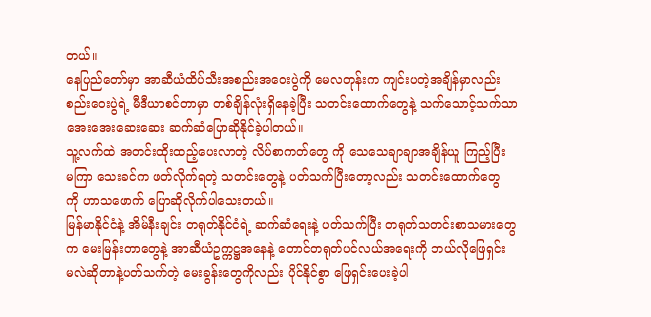တယ်။
နေပြည်တော်မှာ အာဆီယံထိပ်သီးအစည်းအဝေးပွဲကို မေလတုန်းက ကျင်းပတဲ့အချိန်မှာလည်း
စည်းဝေးပွဲရဲ့ မီဒီယာစင်တာမှာ တစ်ချိန်လုံးရှိနေခဲ့ပြီး သတင်းထောက်တွေနဲ့ သက်သောင့်သက်သာ
အေးအေးဆေးဆေး ဆက်ဆံပြောဆိုနိုင်ခဲ့ပါတယ်။
သူ့လက်ထဲ အတင်းထိုးထည့်ပေးလာတဲ့ လိပ်စာကတ်တွေ ကို သေသေချာချာအချိန်ယူ ကြည့်ပြီး
မကြာ သေးခင်က ဖတ်လိုက်ရတဲ့ သတင်းတွေနဲ့ ပတ်သက်ပြီးတော့လည်း သတင်းထောက်တွေ
ကို ဟာသဖောက် ပြောဆိုလိုက်ပါသေးတယ်။
မြန်မာနိုင်ငံနဲ့ အိမ်နီးချင်း တရုတ်နိုင်ငံရဲ့ ဆက်ဆံရေးနဲ့ ပတ်သက်ပြီး တရုတ်သတင်းစာသမားတွေ
က မေးမြန်းတာတွေနဲ့ အာဆီယံဥက္ကဋ္ဌအနေနဲ့ တောင်တရုတ်ပင်လယ်အရေးကို ဘယ်လိုဖြေရှင်း
မလဲဆိုတာနဲ့ပတ်သက်တဲ့ မေးခွန်းတွေကိုလည်း ပိုင်နိုင်စွာ ဖြေရှင်းပေးခဲ့ပါ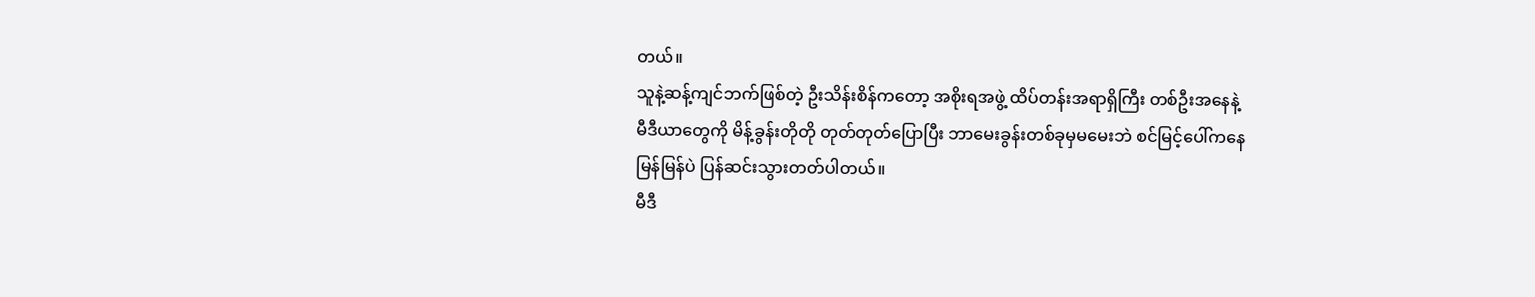တယ်။
သူနဲ့ဆန့်ကျင်ဘက်ဖြစ်တဲ့ ဦးသိန်းစိန်ကတော့ အစိုးရအဖွဲ့ ထိပ်တန်းအရာရှိကြီး တစ်ဦးအနေနဲ့
မီဒီယာတွေကို မိန့်ခွန်းတိုတို တုတ်တုတ်ပြောပြီး ဘာမေးခွန်းတစ်ခုမှမမေးဘဲ စင်မြင့်ပေါ်ကနေ
မြန်မြန်ပဲ ပြန်ဆင်းသွားတတ်ပါတယ်။
မီဒီ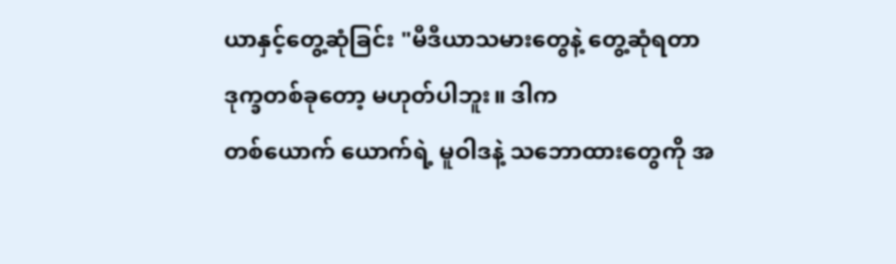ယာနှင့်တွေ့ဆုံခြင်း "မီဒီယာသမားတွေနဲ့ တွေ့ဆုံရတာ ဒုက္ခတစ်ခုတော့ မဟုတ်ပါဘူး။ ဒါက
တစ်ယောက် ယောက်ရဲ့ မူဝါဒနဲ့ သဘောထားတွေကို အ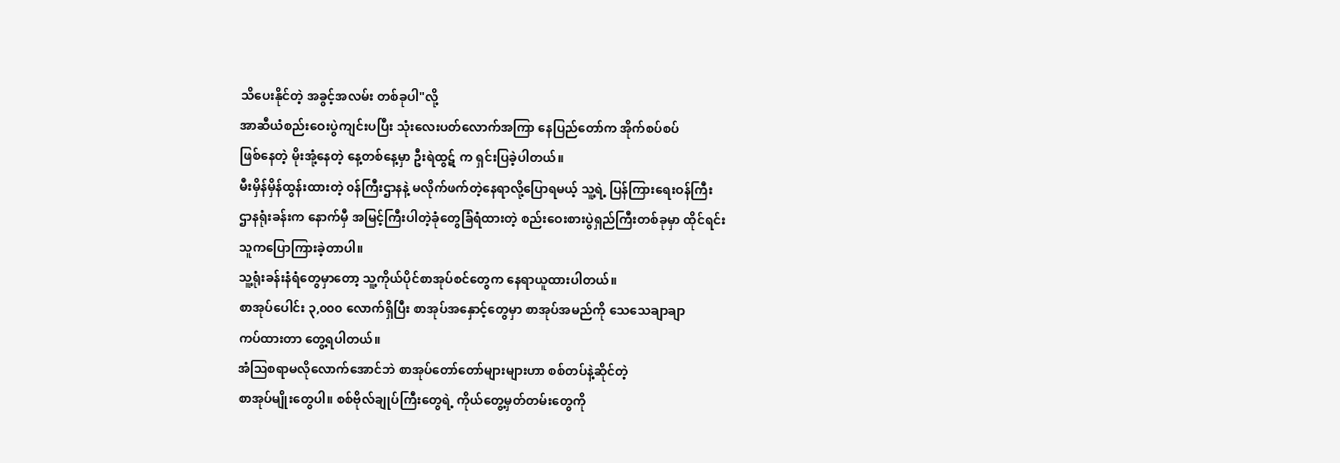သိပေးနိုင်တဲ့ အခွင့်အလမ်း တစ်ခုပါ"လို့
အာဆီယံစည်းဝေးပွဲကျင်းပပြီး သုံးလေးပတ်လောက်အကြာ နေပြည်တော်က အိုက်စပ်စပ်
ဖြစ်နေတဲ့ မိုးအုံ့နေတဲ့ နေ့တစ်နေ့မှာ ဦးရဲထွဋ် က ရှင်းပြခဲ့ပါတယ်။
မီးမှိန်မှိန်ထွန်းထားတဲ့ ၀န်ကြီးဌာနနဲ့ မလိုက်ဖက်တဲ့နေရာလို့ပြောရမယ့် သူ့ရဲ့ ပြန်ကြားရေးဝန်ကြီး
ဌာနရုံးခန်းက နောက်မှီ အမြင့်ကြီးပါတဲ့ခုံတွေခြံရံထားတဲ့ စည်းဝေးစားပွဲရှည်ကြီးတစ်ခုမှာ ထိုင်ရင်း
သူကပြောကြားခဲ့တာပါ။
သူ့ရုံးခန်းနံရံတွေမှာတော့ သူ့ကိုယ်ပိုင်စာအုပ်စင်တွေက နေရာယူထားပါတယ်။
စာအုပ်ပေါင်း ၃,၀၀၀ လောက်ရှိပြီး စာအုပ်အနှောင့်တွေမှာ စာအုပ်အမည်ကို သေသေချာချာ
ကပ်ထားတာ တွေ့ရပါတယ်။
အံဩစရာမလိုလောက်အောင်ဘဲ စာအုပ်တော်တော်များများဟာ စစ်တပ်နဲ့ဆိုင်တဲ့
စာအုပ်မျိုးတွေပါ။ စစ်ဗိုလ်ချုပ်ကြီးတွေရဲ့ ကိုယ်တွေ့မှတ်တမ်းတွေကို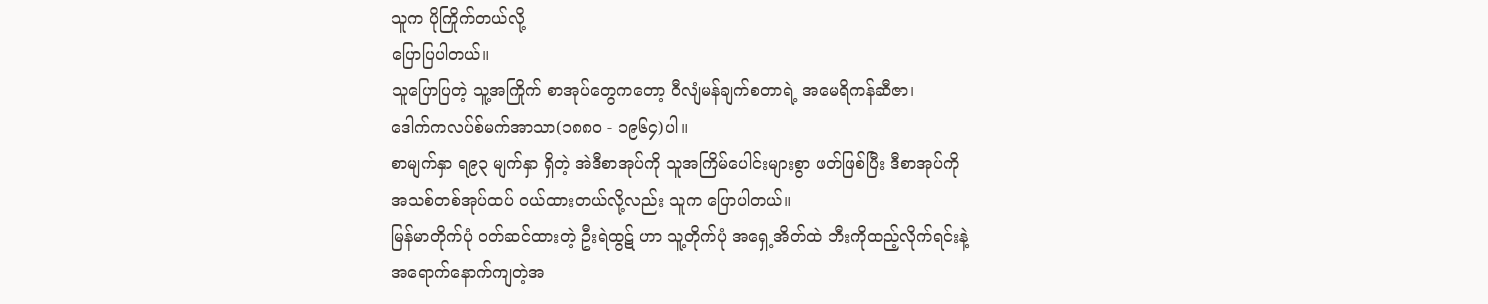သူက ပိုကြိုက်တယ်လို့
ပြောပြပါတယ်။
သူပြောပြတဲ့ သူ့အကြိုက် စာအုပ်တွေကတော့ ၀ီလျံမန်ချက်စတာရဲ့ အမေရိကန်ဆီဇာ၊
ဒေါက်ကလပ်စ်မက်အာသာ(၁၈၈၀ - ၁၉၆၄)ပါ။
စာမျက်နှာ ရ၉၃ မျက်နှာ ရှိတဲ့ အဲဒီစာအုပ်ကို သူအကြိမ်ပေါင်းများစွာ ဖတ်ဖြစ်ပြီး ဒီစာအုပ်ကို
အသစ်တစ်အုပ်ထပ် ၀ယ်ထားတယ်လို့လည်း သူက ပြောပါတယ်။
မြန်မာတိုက်ပုံ ၀တ်ဆင်ထားတဲ့ ဦးရဲထွဋ် ဟာ သူ့တိုက်ပုံ အရှေ့အိတ်ထဲ ဘီးကိုထည့်လိုက်ရင်းနဲ့
အရောက်နောက်ကျတဲ့အ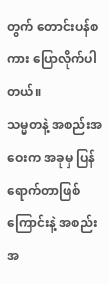တွက် တောင်းပန်စကား ပြောလိုက်ပါတယ်။
သမ္မတနဲ့ အစည်းအဝေးက အခုမှ ပြန်ရောက်တာဖြစ်ကြောင်းနဲ့ အစည်းအ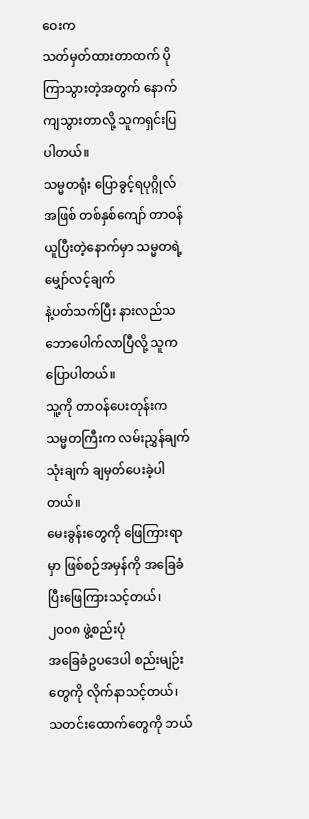ဝေးက
သတ်မှတ်ထားတာထက် ပိုကြာသွားတဲ့အတွက် နောက်ကျသွားတာလို့ သူကရှင်းပြပါတယ်။
သမ္မတရုံး ပြောခွင့်ရပုဂ္ဂိုလ်အဖြစ် တစ်နှစ်ကျော် တာဝန်ယူပြီးတဲ့နောက်မှာ သမ္မတရဲ့ မျှော်လင့်ချက်
နဲ့ပတ်သက်ပြီး နားလည်သဘောပေါက်လာပြီလို့ သူကပြောပါတယ်။
သူ့ကို တာဝန်ပေးတုန်းက သမ္မတကြီးက လမ်းညွှန်ချက်သုံးချက် ချမှတ်ပေးခဲ့ပါတယ်။
မေးခွန်းတွေကို ဖြေကြားရာမှာ ဖြစ်စဉ်အမှန်ကို အခြေခံပြီးဖြေကြားသင့်တယ်၊ ၂၀၀၈ ဖွဲ့စည်းပုံ
အခြေခံဥပဒေပါ စည်းမျဉ်းတွေကို လိုက်နာသင့်တယ်၊ သတင်းထောက်တွေကို ဘယ်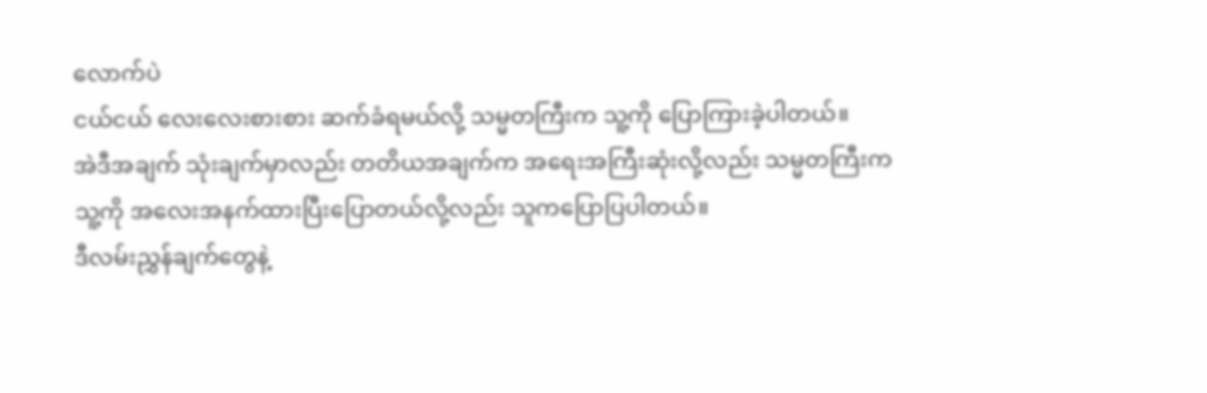လောက်ပဲ
ငယ်ငယ် လေးလေးစားစား ဆက်ခံရမယ်လို့ သမ္မတကြီးက သူ့ကို ပြောကြားခဲ့ပါတယ်။
အဲဒီအချက် သုံးချက်မှာလည်း တတိယအချက်က အရေးအကြီးဆုံးလို့လည်း သမ္မတကြီးက
သူ့ကို အလေးအနက်ထားပြီးပြောတယ်လို့လည်း သူကပြောပြပါတယ်။
ဒီလမ်းညွှန်ချက်တွေနဲ့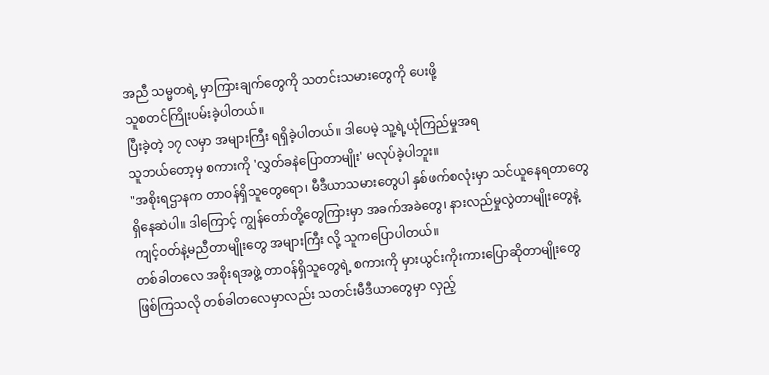အညီ သမ္မတရဲ့ မှာကြားချက်တွေကို သတင်းသမားတွေကို ပေးဖို့
သူစတင်ကြိုးပမ်းခဲ့ပါတယ်။
ပြီးခဲ့တဲ့ ၁၇ လမှာ အများကြီး ရရှိခဲ့ပါတယ်။ ဒါပေမဲ့ သူ့ရဲ့ယုံကြည်မှုအရ
သူဘယ်တော့မှ စကားကို 'လွှတ်ခနဲပြောတာမျိုး' မလုပ်ခဲ့ပါဘူး။
"အစိုးရဌာနက တာဝန်ရှိသူတွေရော၊ မီဒီယာသမားတွေပါ နှစ်ဖက်စလုံးမှာ သင်ယူနေရတာတွေ
ရှိနေဆဲပါ။ ဒါကြောင့် ကျွန်တော်တို့တွေကြားမှာ အခက်အခဲတွေ၊ နားလည်မှုလွဲတာမျိုးတွေနဲ့
ကျင့်ဝတ်နဲ့မညီတာမျိုးတွေ အများကြီး လို့ သူကပြောပါတယ်။
တစ်ခါတလေ အစိုးရအဖွဲ့ တာဝန်ရှိသူတွေရဲ့ စကားကို မှားယွင်းကိုးကားပြောဆိုတာမျိုးတွေ
ဖြစ်ကြသလို တစ်ခါတလေမှာလည်း သတင်းမီဒီယာတွေမှာ လှည့်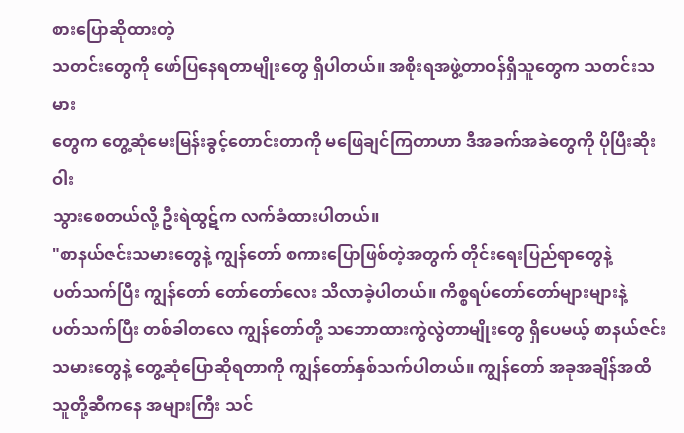စားပြောဆိုထားတဲ့
သတင်းတွေကို ဖော်ပြနေရတာမျိုးတွေ ရှိပါတယ်။ အစိုးရအဖွဲ့တာဝန်ရှိသူတွေက သတင်းသမား
တွေက တွေ့ဆုံမေးမြန်းခွင့်တောင်းတာကို မဖြေချင်ကြတာဟာ ဒီအခက်အခဲတွေကို ပိုပြီးဆိုးဝါး
သွားစေတယ်လို့ ဦးရဲထွဋ်က လက်ခံထားပါတယ်။
"စာနယ်ဇင်းသမားတွေနဲ့ ကျွန်တော် စကားပြောဖြစ်တဲ့အတွက် တိုင်းရေးပြည်ရာတွေနဲ့
ပတ်သက်ပြီး ကျွန်တော် တော်တော်လေး သိလာခဲ့ပါတယ်။ ကိစ္စရပ်တော်တော်များများနဲ့
ပတ်သက်ပြီး တစ်ခါတလေ ကျွန်တော်တို့ သဘောထားကွဲလွဲတာမျိုးတွေ ရှိပေမယ့် စာနယ်ဇင်း
သမားတွေနဲ့ တွေ့ဆုံပြောဆိုရတာကို ကျွန်တော်နှစ်သက်ပါတယ်။ ကျွန်တော် အခုအချိန်အထိ
သူတို့ဆီကနေ အများကြီး သင်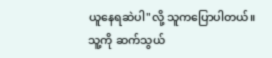ယူနေရဆဲပါ"လို့ သူကပြောပါတယ်။
သူ့ကို ဆက်သွယ်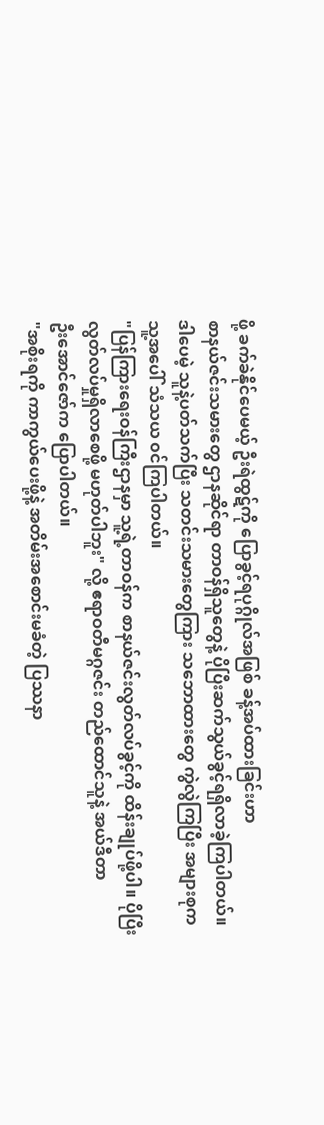ဖို့ ခက်ခဲနိုင်ပေမယ့် ဦးရဲထွဋ်ကို ပြောခွင့်ရပုဂ္ဂိုလ်အဖြစ် ခန့်အပ်ထားခြင်းဟာ
စာနယ်ဇင်းသမားတွေ ဌာနဆိုင်ရာ တာဝန်ရှိသူတွေနဲ့ ပိုပြီးဆက်သွယ်ခွင့်ရရှိလာခဲ့ကြပါတယ်။
ဒါပေမဲ့ သူနဲ့ပတ်သက်ပြီး သတင်းသမားတွေကြား သဘောထားတွေ ကွဲလွဲကြပြီး အများစုက
သူ့အပေါ် သံသယ ၀င်ကြပါတယ်။
"ပြန်ကြားရေးဝန်ကြီးဌာနမှာ သူ့ရဲ့တာဝန်က စာနယ်ဇင်းလွတ်လပ်ခွင့်ကို ထိန်းချုပ်ဖို့ပါ။ ပိုပြီး
လွတ်လပ်မှုရှိလာစေဖို့ မဟုတ်ပါဘူး" လို့ ဧရာဝတီမဂ္ဂဇင်း တည်ထောင်သူနဲ့ အယ်ဒီတာ
ဦးအောင်ဇော်က ပြောပါတယ်။
"အစိုးရကို ကာကွယ်ပေးဖို့နဲ့ အတိမ်းအစောင်းမခံတဲ့ ပြဿနာ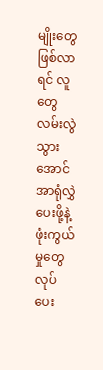မျိုးတွေဖြစ်လာရင် လူတွေ
လမ်းလွဲသွားအောင် အာရုံလွှဲပေးဖို့နဲ့ ဖုံးကွယ်မှုတွေ လုပ်ပေး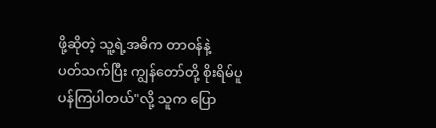ဖို့ဆိုတဲ့ သူ့ရဲ့အဓိက တာဝန်နဲ့
ပတ်သက်ပြီး ကျွန်တော်တို့ စိုးရိမ်ပူပန်ကြပါတယ်"လို့ သူက ပြော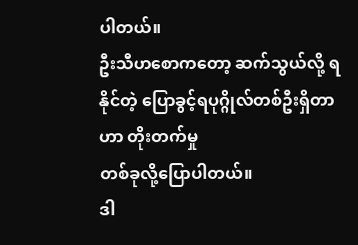ပါတယ်။
ဦးသီဟစောကတော့ ဆက်သွယ်လို့ ရနိုင်တဲ့ ပြောခွင့်ရပုဂ္ဂိုလ်တစ်ဦးရှိတာဟာ တိုးတက်မှု
တစ်ခုလို့ပြောပါတယ်။
ဒါ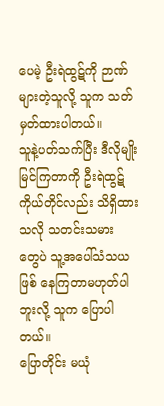ပေမဲ့ ဦးရဲထွဋ်ကို ဉာဏ်များတဲ့သူလို့ သူက သတ်မှတ်ထားပါတယ်။
သူနဲ့ပတ်သက်ပြီး ဒီလိုမျိုးမြင်ကြတာကို ဦးရဲထွဋ် ကိုယ်တိုင်လည်း သိရှိထားသလို သတင်းသမား
တွေပဲ သူ့အပေါ်သံသယဖြစ် နေကြတာမဟုတ်ပါဘူးလို့ သူက ပြောပါတယ်။
ပြောတိုင်း မယုံ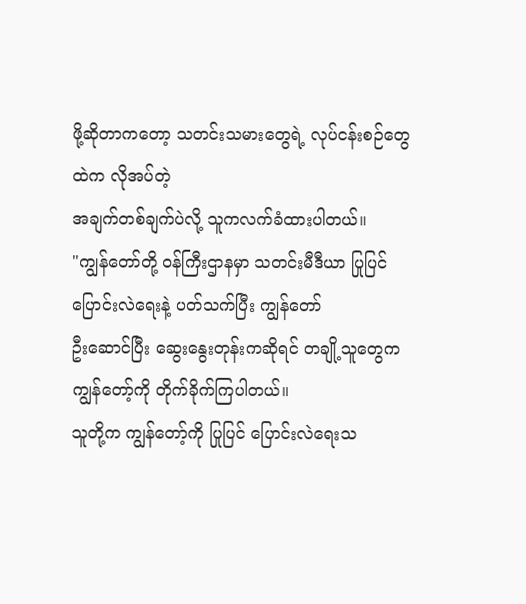ဖို့ဆိုတာကတော့ သတင်းသမားတွေရဲ့ လုပ်ငန်းစဉ်တွေထဲက လိုအပ်တဲ့
အချက်တစ်ချက်ပဲလို့ သူကလက်ခံထားပါတယ်။
"ကျွန်တော်တို့ ၀န်ကြီးဌာနမှာ သတင်းမီဒီယာ ပြုပြင်ပြောင်းလဲရေးနဲ့ ပတ်သက်ပြီး ကျွန်တော်
ဦးဆောင်ပြီး ဆွေးနွေးတုန်းကဆိုရင် တချို့သူတွေက ကျွန်တော့်ကို တိုက်ခိုက်ကြပါတယ်။
သူတို့က ကျွန်တော့်ကို ပြုပြင် ပြောင်းလဲရေးသ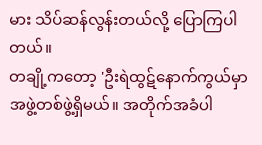မား သိပ်ဆန်လွန်းတယ်လို့ ပြောကြပါတယ်။
တချို့ကတော့ 'ဦးရဲထွဋ်နောက်ကွယ်မှာ အဖွဲ့တစ်ဖွဲ့ရှိမယ်။ အတိုက်အခံပါ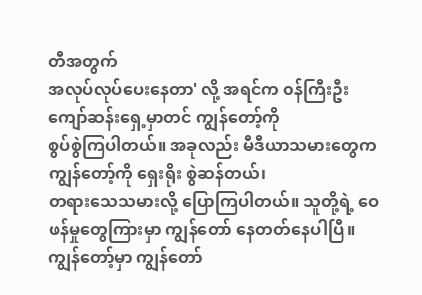တီအတွက်
အလုပ်လုပ်ပေးနေတာ' လို့ အရင်က ၀န်ကြီးဦးကျော်ဆန်းရှေ့မှာတင် ကျွန်တော့်ကို
စွပ်စွဲကြပါတယ်။ အခုလည်း မီဒီယာသမားတွေက ကျွန်တော့်ကို ရှေးရိုး စွဲဆန်တယ်၊
တရားသေသမားလို့ ပြောကြပါတယ်။ သူတို့ရဲ့ ဝေဖန်မှုတွေကြားမှာ ကျွန်တော် နေတတ်နေပါပြီ။
ကျွန်တော့်မှာ ကျွန်တော်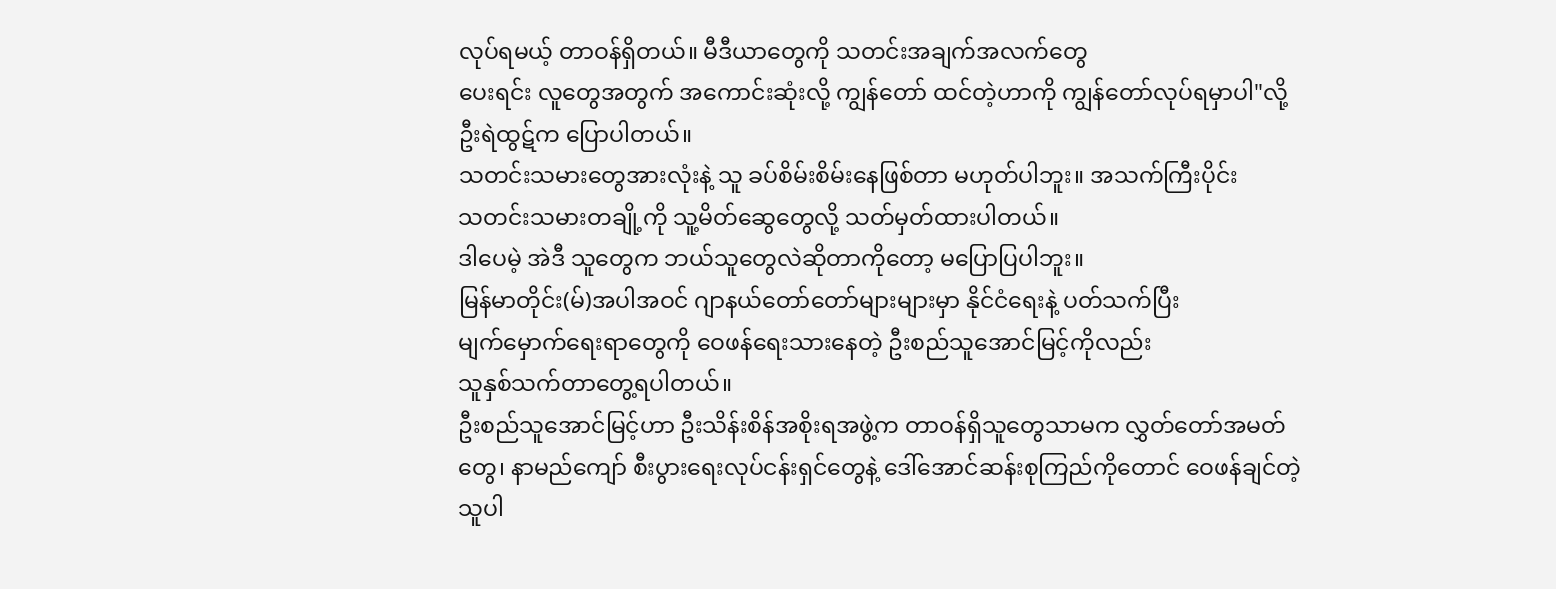လုပ်ရမယ့် တာဝန်ရှိတယ်။ မီဒီယာတွေကို သတင်းအချက်အလက်တွေ
ပေးရင်း လူတွေအတွက် အကောင်းဆုံးလို့ ကျွန်တော် ထင်တဲ့ဟာကို ကျွန်တော်လုပ်ရမှာပါ"လို့
ဦးရဲထွဋ်က ပြောပါတယ်။
သတင်းသမားတွေအားလုံးနဲ့ သူ ခပ်စိမ်းစိမ်းနေဖြစ်တာ မဟုတ်ပါဘူး။ အသက်ကြီးပိုင်း
သတင်းသမားတချို့ကို သူ့မိတ်ဆွေတွေလို့ သတ်မှတ်ထားပါတယ်။
ဒါပေမဲ့ အဲဒီ သူတွေက ဘယ်သူတွေလဲဆိုတာကိုတော့ မပြောပြပါဘူး။
မြန်မာတိုင်း(မ်)အပါအဝင် ဂျာနယ်တော်တော်များများမှာ နိုင်ငံရေးနဲ့ ပတ်သက်ပြီး
မျက်မှောက်ရေးရာတွေကို ဝေဖန်ရေးသားနေတဲ့ ဦးစည်သူအောင်မြင့်ကိုလည်း
သူနှစ်သက်တာတွေ့ရပါတယ်။
ဦးစည်သူအောင်မြင့်ဟာ ဦးသိန်းစိန်အစိုးရအဖွဲ့က တာဝန်ရှိသူတွေသာမက လွှတ်တော်အမတ်
တွေ၊ နာမည်ကျော် စီးပွားရေးလုပ်ငန်းရှင်တွေနဲ့ ဒေါ်အောင်ဆန်းစုကြည်ကိုတောင် ဝေဖန်ချင်တဲ့
သူပါ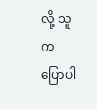လို့ သူက ပြောပါ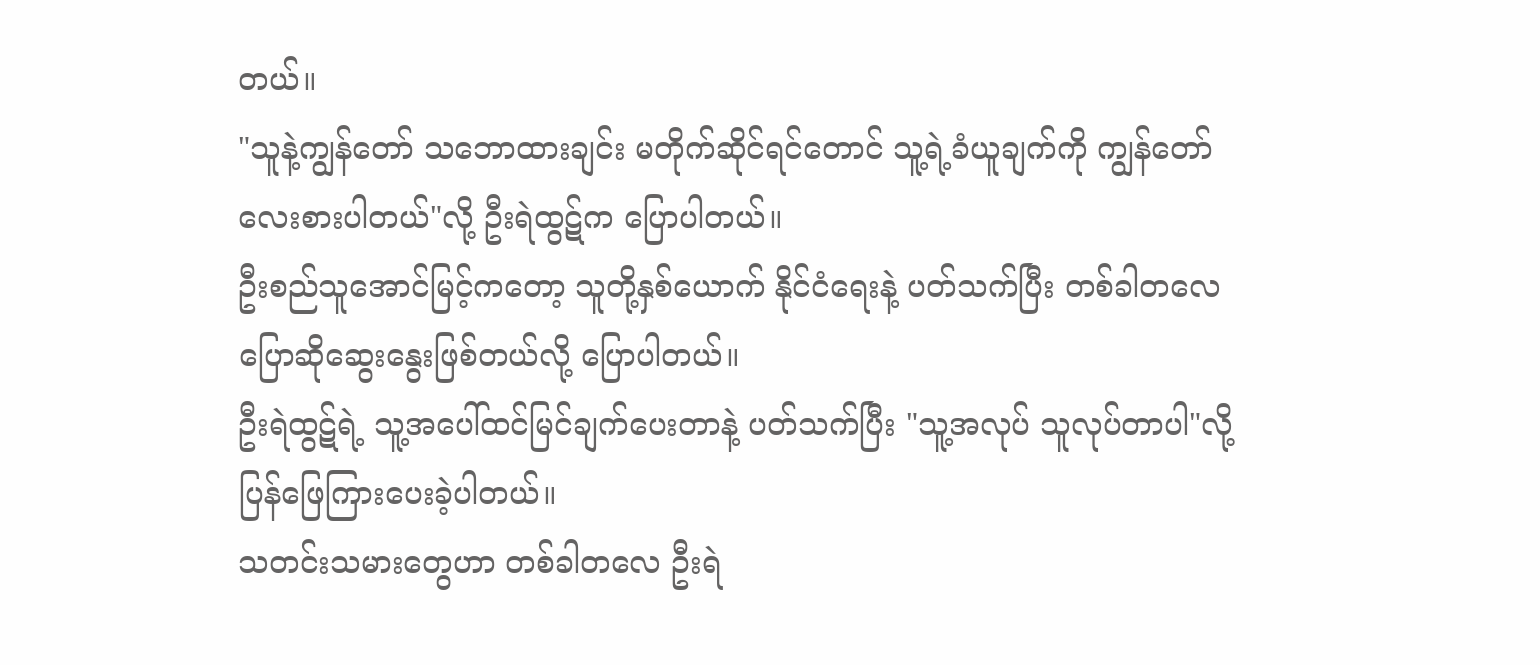တယ်။
"သူနဲ့ကျွန်တော် သဘောထားချင်း မတိုက်ဆိုင်ရင်တောင် သူ့ရဲ့ခံယူချက်ကို ကျွန်တော်
လေးစားပါတယ်"လို့ ဦးရဲထွဋ်က ပြောပါတယ်။
ဦးစည်သူအောင်မြင့်ကတော့ သူတို့နှစ်ယောက် နိုင်ငံရေးနဲ့ ပတ်သက်ပြီး တစ်ခါတလေ
ပြောဆိုဆွေးနွေးဖြစ်တယ်လို့ ပြောပါတယ်။
ဦးရဲထွဋ်ရဲ့ သူ့အပေါ်ထင်မြင်ချက်ပေးတာနဲ့ ပတ်သက်ပြီး "သူ့အလုပ် သူလုပ်တာပါ"လို့
ပြန်ဖြေကြားပေးခဲ့ပါတယ်။
သတင်းသမားတွေဟာ တစ်ခါတလေ ဦးရဲ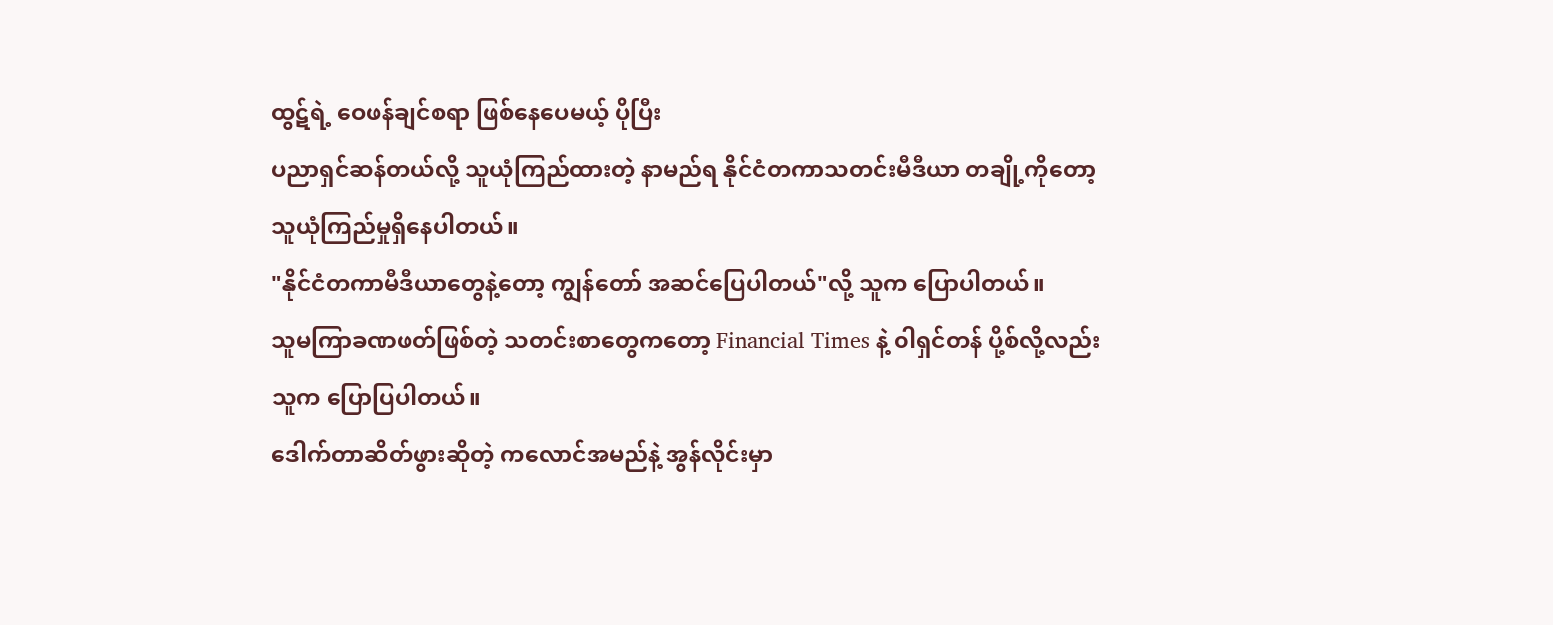ထွဋ်ရဲ့ ဝေဖန်ချင်စရာ ဖြစ်နေပေမယ့် ပိုပြီး
ပညာရှင်ဆန်တယ်လို့ သူယုံကြည်ထားတဲ့ နာမည်ရ နိုင်ငံတကာသတင်းမီဒီယာ တချို့ကိုတော့
သူယုံကြည်မှုရှိနေပါတယ်။
"နိုင်ငံတကာမီဒီယာတွေနဲ့တော့ ကျွန်တော် အဆင်ပြေပါတယ်"လို့ သူက ပြောပါတယ်။
သူမကြာခဏဖတ်ဖြစ်တဲ့ သတင်းစာတွေကတော့ Financial Times နဲ့ ၀ါရှင်တန် ပို့စ်လို့လည်း
သူက ပြောပြပါတယ်။
ဒေါက်တာဆိတ်ဖွားဆိုတဲ့ ကလောင်အမည်နဲ့ အွန်လိုင်းမှာ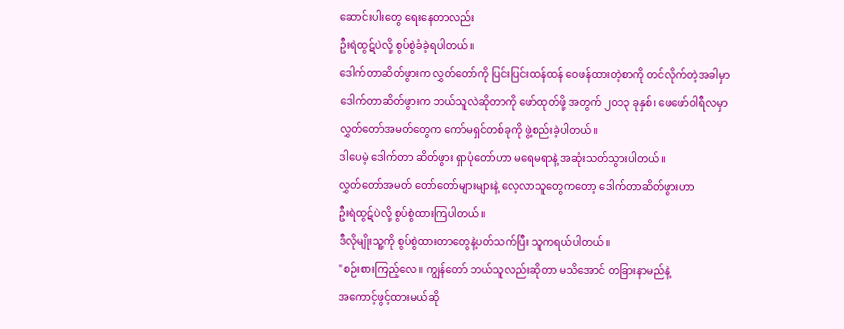ဆောင်းပါးတွေ ရေးနေတာလည်း
ဦးရဲထွဋ်ပဲလို့ စွပ်စွဲခံခဲ့ရပါတယ်။
ဒေါက်တာဆိတ်ဖွားက လွှတ်တော်ကို ပြင်းပြင်းထန်ထန် ဝေဖန်ထားတဲ့စာကို တင်လိုက်တဲ့အခါမှာ
ဒေါက်တာဆိတ်ဖွားက ဘယ်သူလဲဆိုတာကို ဖော်ထုတ်ဖို့ အတွက် ၂၀၁၃ ခုနှစ်၊ ဖေဖော်ဝါရီလမှာ
လွှတ်တော်အမတ်တွေက ကော်မရှင်တစ်ခုကို ဖွဲ့စည်းခဲ့ပါတယ်။
ဒါပေမဲ့ ဒေါက်တာ ဆိတ်ဖွား ရှာပုံတော်ဟာ မရေမရာနဲ့ အဆုံးသတ်သွားပါတယ်။
လွှတ်တော်အမတ် တော်တော်များများနဲ့ လေ့လာသူတွေကတော့ ဒေါက်တာဆိတ်ဖွားဟာ
ဦးရဲထွဋ်ပဲလို့ စွပ်စွဲထားကြပါတယ်။
ဒီလိုမျိုးသူ့ကို စွပ်စွဲထားတာတွေနဲ့ပတ်သက်ပြီး သူကရယ်ပါတယ်။
"စဉ်းစားကြည့်လေ။ ကျွန်တော် ဘယ်သူလည်းဆိုတာ မသိအောင် တခြားနာမည်နဲ့
အကောင့်ဖွင့်ထားမယ်ဆို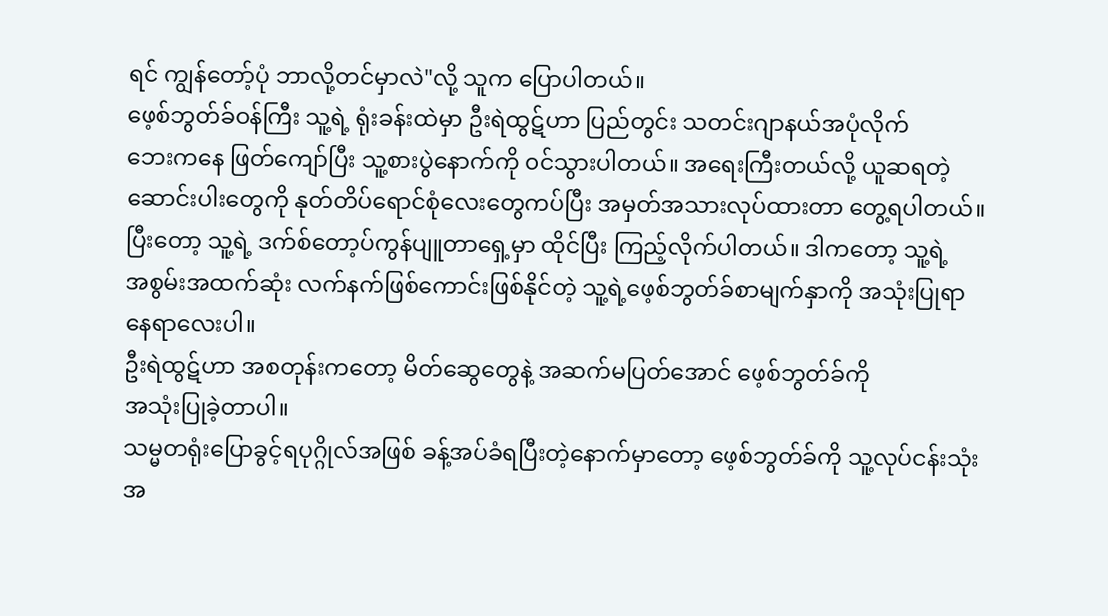ရင် ကျွန်တော့်ပုံ ဘာလို့တင်မှာလဲ"လို့ သူက ပြောပါတယ်။
ဖေ့စ်ဘွတ်ခ်ဝန်ကြီး သူ့ရဲ့ ရုံးခန်းထဲမှာ ဦးရဲထွဋ်ဟာ ပြည်တွင်း သတင်းဂျာနယ်အပုံလိုက်
ဘေးကနေ ဖြတ်ကျော်ပြီး သူ့စားပွဲနောက်ကို ၀င်သွားပါတယ်။ အရေးကြီးတယ်လို့ ယူဆရတဲ့
ဆောင်းပါးတွေကို နုတ်တိပ်ရောင်စုံလေးတွေကပ်ပြီး အမှတ်အသားလုပ်ထားတာ တွေ့ရပါတယ်။
ပြီးတော့ သူ့ရဲ့ ဒက်စ်တော့ပ်ကွန်ပျူတာရှေ့မှာ ထိုင်ပြီး ကြည့်လိုက်ပါတယ်။ ဒါကတော့ သူ့ရဲ့
အစွမ်းအထက်ဆုံး လက်နက်ဖြစ်ကောင်းဖြစ်နိုင်တဲ့ သူ့ရဲ့ဖေ့စ်ဘွတ်ခ်စာမျက်နှာကို အသုံးပြုရာ
နေရာလေးပါ။
ဦးရဲထွဋ်ဟာ အစတုန်းကတော့ မိတ်ဆွေတွေနဲ့ အဆက်မပြတ်အောင် ဖေ့စ်ဘွတ်ခ်ကို
အသုံးပြုခဲ့တာပါ။
သမ္မတရုံးပြောခွင့်ရပုဂ္ဂိုလ်အဖြစ် ခန့်အပ်ခံရပြီးတဲ့နောက်မှာတော့ ဖေ့စ်ဘွတ်ခ်ကို သူ့လုပ်ငန်းသုံး
အ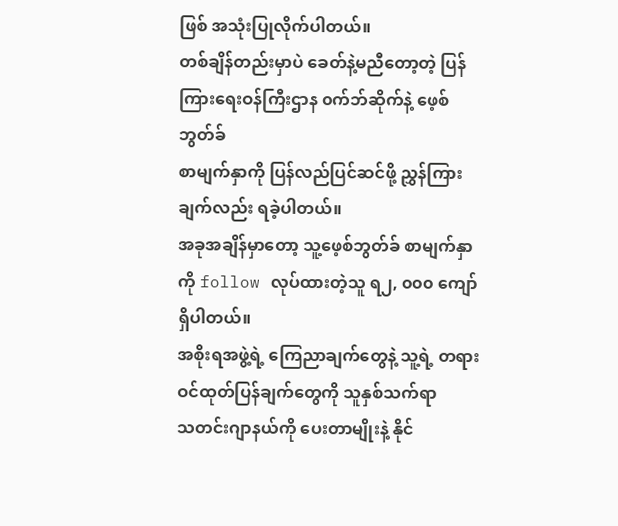ဖြစ် အသုံးပြုလိုက်ပါတယ်။
တစ်ချိန်တည်းမှာပဲ ခေတ်နဲ့မညီတော့တဲ့ ပြန်ကြားရေးဝန်ကြီးဌာန ၀က်ဘ်ဆိုက်နဲ့ ဖေ့စ်ဘွတ်ခ်
စာမျက်နှာကို ပြန်လည်ပြင်ဆင်ဖို့ ညွှန်ကြားချက်လည်း ရခဲ့ပါတယ်။
အခုအချိန်မှာတော့ သူ့ဖေ့စ်ဘွတ်ခ် စာမျက်နှာကို follow လုပ်ထားတဲ့သူ ရ၂, ၀၀၀ ကျော်
ရှိပါတယ်။
အစိုးရအဖွဲ့ရဲ့ ကြေညာချက်တွေနဲ့ သူ့ရဲ့ တရားဝင်ထုတ်ပြန်ချက်တွေကို သူနှစ်သက်ရာ
သတင်းဂျာနယ်ကို ပေးတာမျိုးနဲ့ နိုင်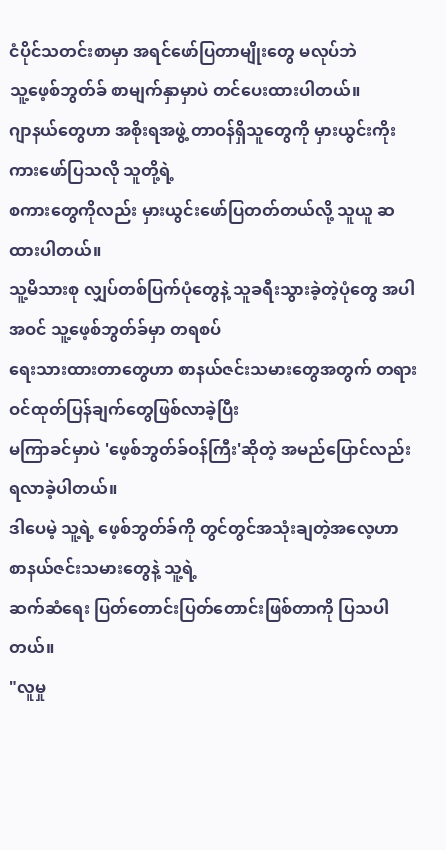ငံပိုင်သတင်းစာမှာ အရင်ဖော်ပြတာမျိုးတွေ မလုပ်ဘဲ
သူ့ဖေ့စ်ဘွတ်ခ် စာမျက်နှာမှာပဲ တင်ပေးထားပါတယ်။
ဂျာနယ်တွေဟာ အစိုးရအဖွဲ့ တာဝန်ရှိသူတွေကို မှားယွင်းကိုးကားဖော်ပြသလို သူတို့ရဲ့
စကားတွေကိုလည်း မှားယွင်းဖော်ပြတတ်တယ်လို့ သူယူ ဆထားပါတယ်။
သူ့မိသားစု လျှပ်တစ်ပြက်ပုံတွေနဲ့ သူခရီးသွားခဲ့တဲ့ပုံတွေ အပါအဝင် သူ့ဖေ့စ်ဘွတ်ခ်မှာ တရစပ်
ရေးသားထားတာတွေဟာ စာနယ်ဇင်းသမားတွေအတွက် တရားဝင်ထုတ်ပြန်ချက်တွေဖြစ်လာခဲ့ပြီး
မကြာခင်မှာပဲ 'ဖေ့စ်ဘွတ်ခ်ဝန်ကြီး'ဆိုတဲ့ အမည်ပြောင်လည်း ရလာခဲ့ပါတယ်။
ဒါပေမဲ့ သူ့ရဲ့ ဖေ့စ်ဘွတ်ခ်ကို တွင်တွင်အသုံးချတဲ့အလေ့ဟာ စာနယ်ဇင်းသမားတွေနဲ့ သူ့ရဲ့
ဆက်ဆံရေး ပြတ်တောင်းပြတ်တောင်းဖြစ်တာကို ပြသပါတယ်။
"လူမှု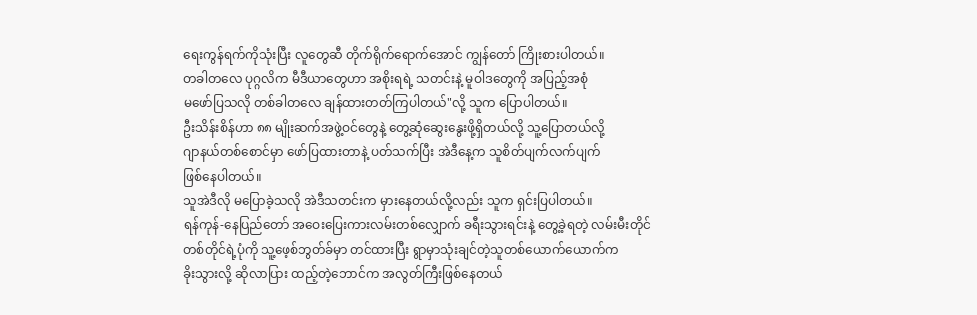ရေးကွန်ရက်ကိုသုံးပြီး လူတွေဆီ တိုက်ရိုက်ရောက်အောင် ကျွန်တော် ကြိုးစားပါတယ်။
တခါတလေ ပုဂ္ဂလိက မီဒီယာတွေဟာ အစိုးရရဲ့ သတင်းနဲ့ မူဝါဒတွေကို အပြည့်အစုံ
မဖော်ပြသလို တစ်ခါတလေ ချန်ထားတတ်ကြပါတယ်"လို့ သူက ပြောပါတယ်။
ဦးသိန်းစိန်ဟာ ၈၈ မျိုးဆက်အဖွဲ့ဝင်တွေနဲ့ တွေ့ဆုံဆွေးနွေးဖို့ရှိတယ်လို့ သူ့ပြောတယ်လို့
ဂျာနယ်တစ်စောင်မှာ ဖော်ပြထားတာနဲ့ ပတ်သက်ပြီး အဲဒီနေ့က သူစိတ်ပျက်လက်ပျက်
ဖြစ်နေပါတယ်။
သူအဲဒီလို မပြောခဲ့သလို အဲဒီသတင်းက မှားနေတယ်လို့လည်း သူက ရှင်းပြပါတယ်။
ရန်ကုန်-နေပြည်တော် အဝေးပြေးကားလမ်းတစ်လျှောက် ခရီးသွားရင်းနဲ့ တွေ့ခဲ့ရတဲ့ လမ်းမီးတိုင်
တစ်တိုင်ရဲ့ပုံကို သူ့ဖေ့စ်ဘွတ်ခ်မှာ တင်ထားပြီး ရွာမှာသုံးချင်တဲ့သူတစ်ယောက်ယောက်က
ခိုးသွားလို့ ဆိုလာပြား ထည့်တဲ့ဘောင်က အလွတ်ကြီးဖြစ်နေတယ်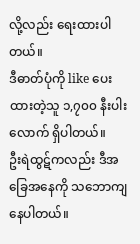လို့လည်း ရေးထားပါတယ်။
ဒီဓာတ်ပုံကို like ပေးထားတဲ့သူ ၁,၇၀၀ နီးပါးလောက် ရှိပါတယ်။
ဦးရဲထွဋ်ကလည်း ဒီအခြေအနေကို သဘောကျနေပါတယ်။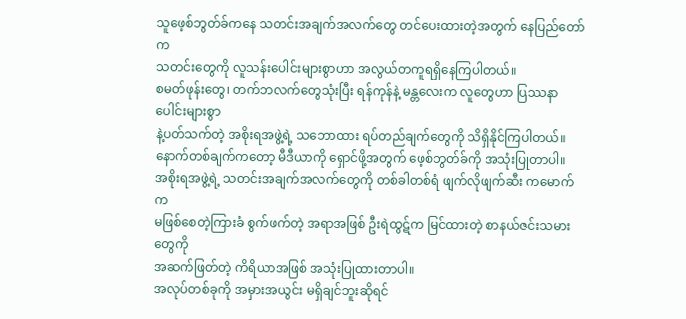သူဖေ့စ်ဘွတ်ခ်ကနေ သတင်းအချက်အလက်တွေ တင်ပေးထားတဲ့အတွက် နေပြည်တော်က
သတင်းတွေကို လူသန်းပေါင်းများစွာဟာ အလွယ်တကူရရှိနေကြပါတယ်။
စမတ်ဖုန်းတွေ၊ တက်ဘလက်တွေသုံးပြီး ရန်ကုန်နဲ့ မန္တလေးက လူတွေဟာ ပြဿနာပေါင်းများစွာ
နဲ့ပတ်သက်တဲ့ အစိုးရအဖွဲ့ရဲ့ သဘောထား ရပ်တည်ချက်တွေကို သိရှိနိုင်ကြပါတယ်။
နောက်တစ်ချက်ကတော့ မီဒီယာကို ရှောင်ဖို့အတွက် ဖေ့စ်ဘွတ်ခ်ကို အသုံးပြုတာပါ။
အစိုးရအဖွဲ့ရဲ့ သတင်းအချက်အလက်တွေကို တစ်ခါတစ်ရံ ဖျက်လိုဖျက်ဆီး ကမောက်က
မဖြစ်စေတဲ့ကြားခံ စွက်ဖက်တဲ့ အရာအဖြစ် ဦးရဲထွဋ်က မြင်ထားတဲ့ စာနယ်ဇင်းသမားတွေကို
အဆက်ဖြတ်တဲ့ ကိရိယာအဖြစ် အသုံးပြုထားတာပါ။
အလုပ်တစ်ခုကို အမှားအယွင်း မရှိချင်ဘူးဆိုရင်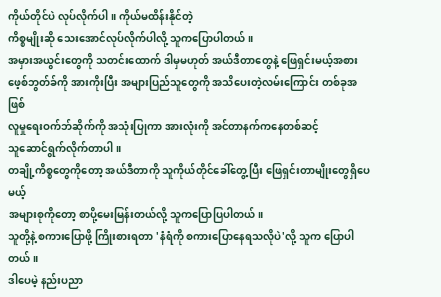ကိုယ်တိုင်ပဲ လုပ်လိုက်ပါ။ ကိုယ်မထိန်းနိုင်တဲ့
ကိစ္စမျိုးဆို သေးအောင်လုပ်လိုက်ပါလို့ သူကပြောပါတယ်။
အမှားအယွင်းတွေကို သတင်းထောက် ဒါမှမဟုတ် အယ်ဒီတာတွေနဲ့ ဖြေရှင်းမယ့်အစား
ဖေ့စ်ဘွတ်ခ်ကို အားကိုးပြီး အများပြည်သူတွေကို အသိပေးတဲ့လမ်းကြောင်း တစ်ခုအဖြစ်
လူမှုရေးဝက်ဘ်ဆိုက်ကို အသုံးပြုကာ အားလုံးကို အင်တာနက်ကနေတစ်ဆင့်
သူဆောင်ရွက်လိုက်တာပါ။
တချို့ကိစ္စတွေကိုတော့ အယ်ဒီတာကို သူကိုယ်တိုင်ခေါ်တွေ့ပြီး ဖြေရှင်းတာမျိုးတွေရှိပေမယ့်
အများစုကိုတော့ စာပို့မေးမြန်းတယ်လို့ သူကပြောပြပါတယ်။
သူတို့နဲ့ စကားပြောဖို့ ကြိုးစားရတာ 'နံရံကို စကားပြောနေရသလိုပဲ'လို့ သူက ပြောပါတယ်။
ဒါပေမဲ့ နည်းပညာ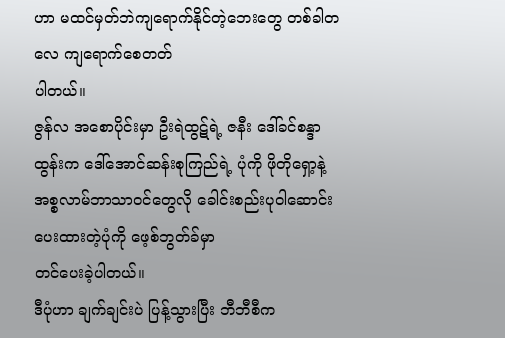ဟာ မထင်မှတ်ဘဲကျရောက်နိုင်တဲ့ဘေးတွေ တစ်ခါတလေ ကျရောက်စေတတ်
ပါတယ်။
ဇွန်လ အစောပိုင်းမှာ ဦးရဲထွဋ်ရဲ့ ဇနီး ဒေါ်ခင်စန္ဒာထွန်းက ဒေါ်အောင်ဆန်းစုကြည်ရဲ့ ပုံကို ဖိုတိုရှော့နဲ့
အစ္စလာမ်ဘာသာဝင်တွေလို ခေါင်းစည်းပုဝါဆောင်း ပေးထားတဲ့ပုံကို ဖေ့စ်ဘွတ်ခ်မှာ
တင်ပေးခဲ့ပါတယ်။
ဒီပုံဟာ ချက်ချင်းပဲ ပြန့်သွားပြီး ဘီဘီစီက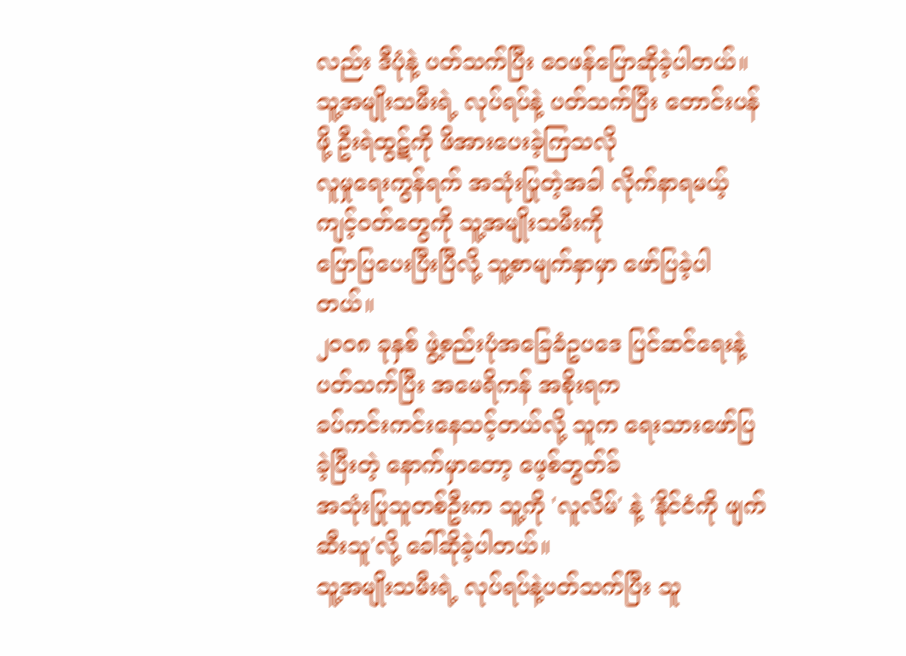လည်း ဒီပုံနဲ့ ပတ်သက်ပြီး ဝေဖန်ပြောဆိုခဲ့ပါတယ်။
သူ့အမျိုးသမီးရဲ့ လုပ်ရပ်နဲ့ ပတ်သက်ပြီး တောင်းပန်ဖို့ ဦးရဲထွဋ်ကို ဖိအားပေးခဲ့ကြသလို
လူမှုရေးကွန်ရက် အသုံးပြုတဲ့အခါ လိုက်နာရမယ့်ကျင့်ဝတ်တွေကို သူ့အမျိုးသမီးကို
ပြောပြပေးပြီးပြီလို့ သူ့စာမျက်နှာမှာ ဖော်ပြခဲ့ပါတယ်။
၂၀၀၈ ခုနှစ် ဖွဲ့စည်းပုံအခြေခံဥပဒေ ပြင်ဆင်ရေးနဲ့ ပတ်သက်ပြီး အမေရိကန် အစိုးရက
ခပ်ကင်းကင်းနေသင့်တယ်လို့ သူက ရေးသားဖော်ပြခဲ့ပြီးတဲ့ နောက်မှာတော့ ဖေ့စ်ဘွတ်ခ်
အသုံးပြုသူတစ်ဦးက သူ့ကို 'လူလိမ်' နဲ့ 'နိုင်ငံကို ဖျက်ဆီးသူ'လို့ ခေါ်ဆိုခဲ့ပါတယ်။
သူ့အမျိုးသမီးရဲ့ လုပ်ရပ်နဲ့ပတ်သက်ပြီး သူ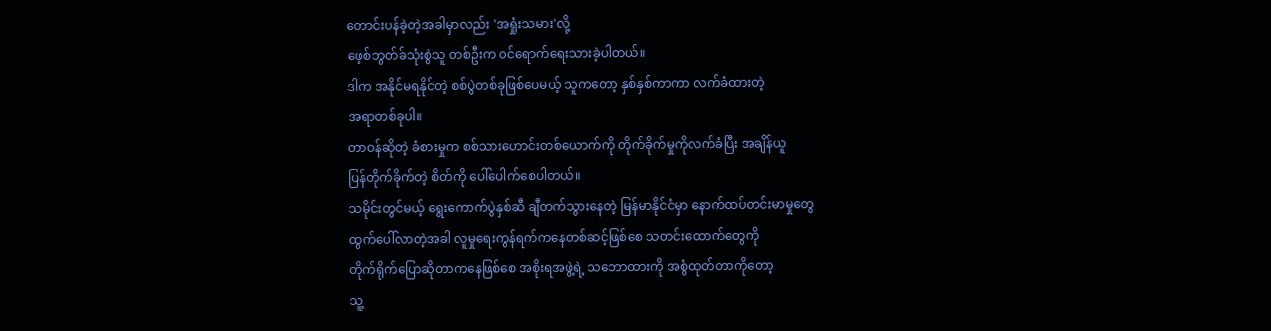တောင်းပန်ခဲ့တဲ့အခါမှာလည်း 'အရှုံးသမား'လို့
ဖေ့စ်ဘွတ်ခ်သုံးစွဲသူ တစ်ဦးက ၀င်ရောက်ရေးသားခဲ့ပါတယ်။
ဒါက အနိုင်မရနိုင်တဲ့ စစ်ပွဲတစ်ခုဖြစ်ပေမယ့် သူကတော့ နှစ်နှစ်ကာကာ လက်ခံထားတဲ့
အရာတစ်ခုပါ။
တာဝန်ဆိုတဲ့ ခံစားမှုက စစ်သားဟောင်းတစ်ယောက်ကို တိုက်ခိုက်မှုကိုလက်ခံပြီး အချိန်ယူ
ပြန်တိုက်ခိုက်တဲ့ စိတ်ကို ပေါ်ပေါက်စေပါတယ်။
သမိုင်းတွင်မယ့် ရွေးကောက်ပွဲနှစ်ဆီ ချီတက်သွားနေတဲ့ မြန်မာနိုင်ငံမှာ နောက်ထပ်တင်းမာမှုတွေ
ထွက်ပေါ်လာတဲ့အခါ လူမှုရေးကွန်ရက်ကနေတစ်ဆင့်ဖြစ်စေ သတင်းထောက်တွေကို
တိုက်ရိုက်ပြောဆိုတာကနေဖြစ်စေ အစိုးရအဖွဲ့ရဲ့ သဘောထားကို အစွံထုတ်တာကိုတော့
သူ့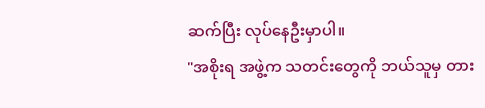ဆက်ပြီး လုပ်နေဦးမှာပါ။
"အစိုးရ အဖွဲ့က သတင်းတွေကို ဘယ်သူမှ တား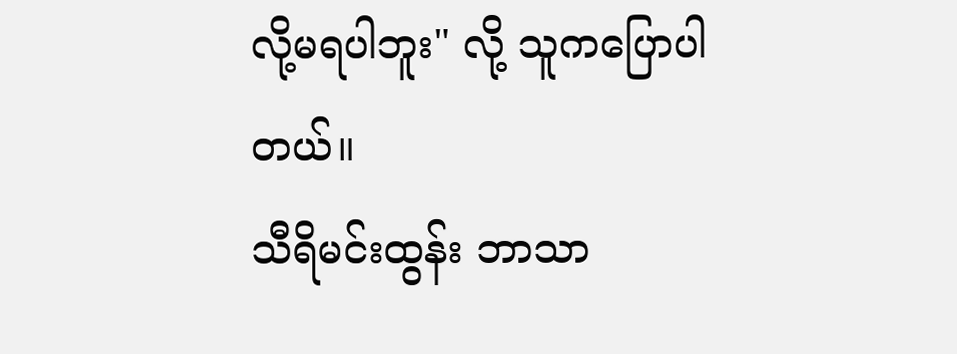လို့မရပါဘူး" လို့ သူကပြောပါတယ်။
သီရိမင်းထွန်း ဘာသာ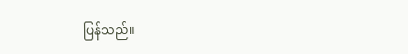ပြန်သည်။